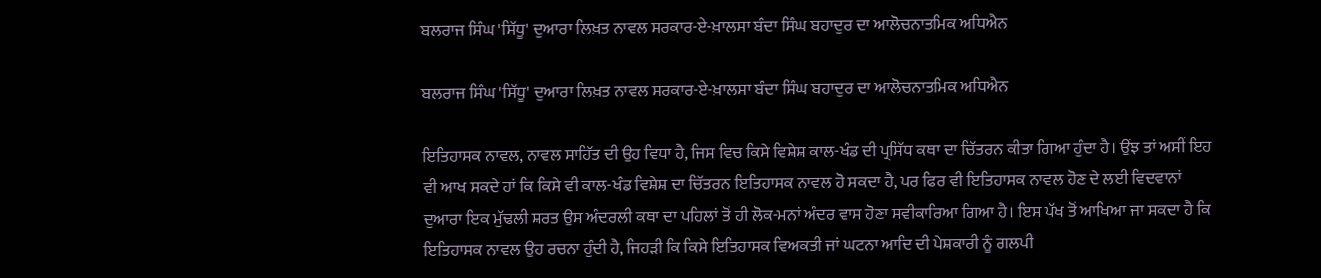ਬਲਰਾਜ ਸਿੰਘ 'ਸਿੱਧੂ' ਦੁਆਰਾ ਲਿਖ਼ਤ ਨਾਵਲ ਸਰਕਾਰ-ਏ-ਖ਼ਾਲਸਾ ਬੰਦਾ ਸਿੰਘ ਬਹਾਦੁਰ ਦਾ ਆਲੋਚਨਾਤਮਿਕ ਅਧਿਐਨ

ਬਲਰਾਜ ਸਿੰਘ 'ਸਿੱਧੂ' ਦੁਆਰਾ ਲਿਖ਼ਤ ਨਾਵਲ ਸਰਕਾਰ-ਏ-ਖ਼ਾਲਸਾ ਬੰਦਾ ਸਿੰਘ ਬਹਾਦੁਰ ਦਾ ਆਲੋਚਨਾਤਮਿਕ ਅਧਿਐਨ

ਇਤਿਹਾਸਕ ਨਾਵਲ, ਨਾਵਲ ਸਾਹਿੱਤ ਦੀ ਉਹ ਵਿਧਾ ਹੈ, ਜਿਸ ਵਿਚ ਕਿਸੇ ਵਿਸ਼ੇਸ਼ ਕਾਲ-ਖੰਡ ਦੀ ਪ੍ਰਸਿੱਧ ਕਥਾ ਦਾ ਚਿੱਤਰਨ ਕੀਤਾ ਗਿਆ ਹੁੰਦਾ ਹੈ। ਉਂਝ ਤਾਂ ਅਸੀਂ ਇਹ ਵੀ ਆਖ ਸਕਦੇ ਹਾਂ ਕਿ ਕਿਸੇ ਵੀ ਕਾਲ-ਖੰਡ ਵਿਸ਼ੇਸ਼ ਦਾ ਚਿੱਤਰਨ ਇਤਿਹਾਸਕ ਨਾਵਲ ਹੋ ਸਕਦਾ ਹੈ, ਪਰ ਫਿਰ ਵੀ ਇਤਿਹਾਸਕ ਨਾਵਲ ਹੋਣ ਦੇ ਲਈ ਵਿਦਵਾਨਾਂ ਦੁਆਰਾ ਇਕ ਮੁੱਢਲੀ ਸ਼ਰਤ ਉਸ ਅੰਦਰਲੀ ਕਥਾ ਦਾ ਪਹਿਲਾਂ ਤੋਂ ਹੀ ਲੋਕ-ਮਨਾਂ ਅੰਦਰ ਵਾਸ ਹੋਣਾ ਸਵੀਕਾਰਿਆ ਗਿਆ ਹੈ। ਇਸ ਪੱਖ ਤੋਂ ਆਖਿਆ ਜਾ ਸਕਦਾ ਹੈ ਕਿ ਇਤਿਹਾਸਕ ਨਾਵਲ ਉਹ ਰਚਨਾ ਹੁੰਦੀ ਹੈ, ਜਿਹੜੀ ਕਿ ਕਿਸੇ ਇਤਿਹਾਸਕ ਵਿਅਕਤੀ ਜਾਂ ਘਟਨਾ ਆਦਿ ਦੀ ਪੇਸ਼ਕਾਰੀ ਨੂੰ ਗਲਪੀ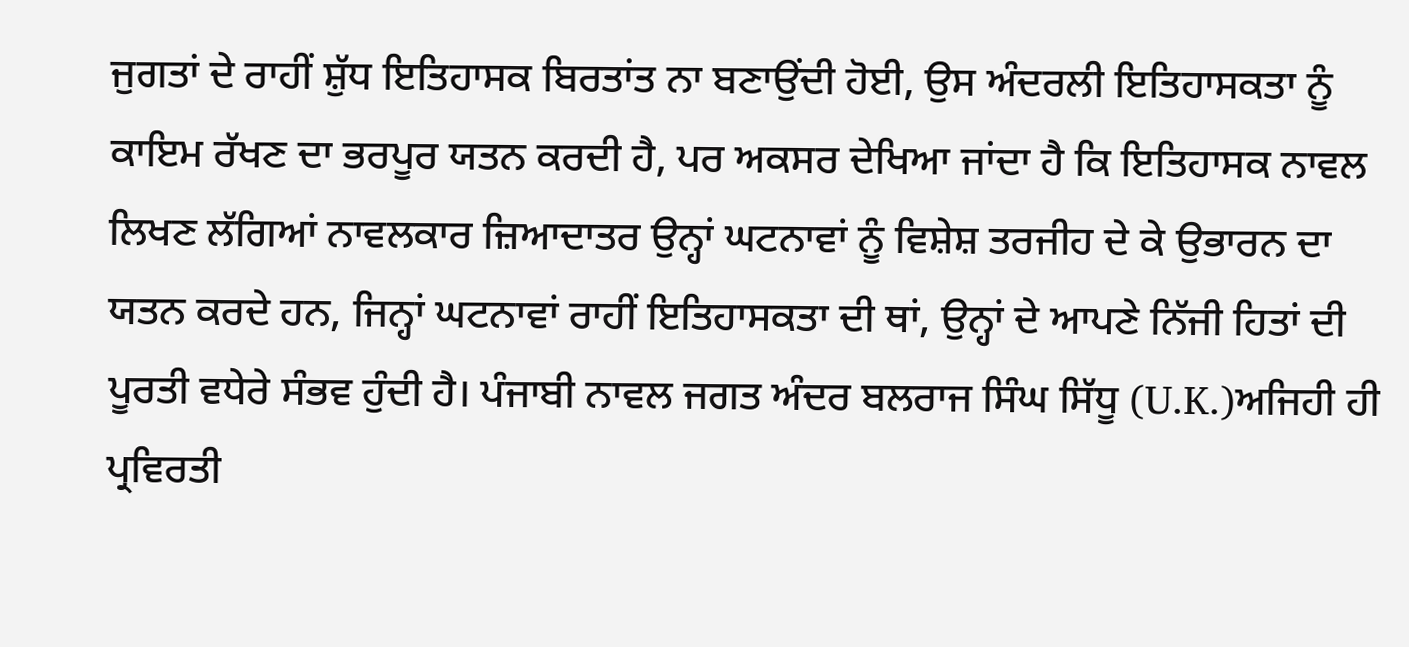ਜੁਗਤਾਂ ਦੇ ਰਾਹੀਂ ਸ਼ੁੱਧ ਇਤਿਹਾਸਕ ਬਿਰਤਾਂਤ ਨਾ ਬਣਾਉਂਦੀ ਹੋਈ, ਉਸ ਅੰਦਰਲੀ ਇਤਿਹਾਸਕਤਾ ਨੂੰ ਕਾਇਮ ਰੱਖਣ ਦਾ ਭਰਪੂਰ ਯਤਨ ਕਰਦੀ ਹੈ, ਪਰ ਅਕਸਰ ਦੇਖਿਆ ਜਾਂਦਾ ਹੈ ਕਿ ਇਤਿਹਾਸਕ ਨਾਵਲ ਲਿਖਣ ਲੱਗਿਆਂ ਨਾਵਲਕਾਰ ਜ਼ਿਆਦਾਤਰ ਉਨ੍ਹਾਂ ਘਟਨਾਵਾਂ ਨੂੰ ਵਿਸ਼ੇਸ਼ ਤਰਜੀਹ ਦੇ ਕੇ ਉਭਾਰਨ ਦਾ ਯਤਨ ਕਰਦੇ ਹਨ, ਜਿਨ੍ਹਾਂ ਘਟਨਾਵਾਂ ਰਾਹੀਂ ਇਤਿਹਾਸਕਤਾ ਦੀ ਥਾਂ, ਉਨ੍ਹਾਂ ਦੇ ਆਪਣੇ ਨਿੱਜੀ ਹਿਤਾਂ ਦੀ ਪੂਰਤੀ ਵਧੇਰੇ ਸੰਭਵ ਹੁੰਦੀ ਹੈ। ਪੰਜਾਬੀ ਨਾਵਲ ਜਗਤ ਅੰਦਰ ਬਲਰਾਜ ਸਿੰਘ ਸਿੱਧੂ (U.K.)ਅਜਿਹੀ ਹੀ ਪ੍ਰਵਿਰਤੀ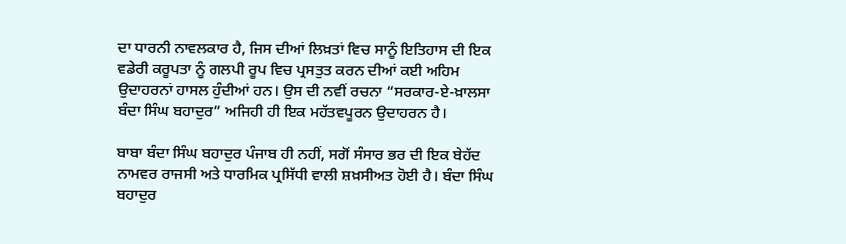ਦਾ ਧਾਰਨੀ ਨਾਵਲਕਾਰ ਹੈ, ਜਿਸ ਦੀਆਂ ਲਿਖ਼ਤਾਂ ਵਿਚ ਸਾਨੂੰ ਇਤਿਹਾਸ ਦੀ ਇਕ ਵਡੇਰੀ ਕਰੂਪਤਾ ਨੂੰ ਗਲਪੀ ਰੂਪ ਵਿਚ ਪ੍ਰਸਤੁਤ ਕਰਨ ਦੀਆਂ ਕਈ ਅਹਿਮ ਉਦਾਹਰਨਾਂ ਹਾਸਲ ਹੁੰਦੀਆਂ ਹਨ। ਉਸ ਦੀ ਨਵੀਂ ਰਚਨਾ “ਸਰਕਾਰ-ਏ-ਖ਼ਾਲਸਾ ਬੰਦਾ ਸਿੰਘ ਬਹਾਦੁਰ” ਅਜਿਹੀ ਹੀ ਇਕ ਮਹੱਤਵਪੂਰਨ ਉਦਾਹਰਨ ਹੈ।

ਬਾਬਾ ਬੰਦਾ ਸਿੰਘ ਬਹਾਦੁਰ ਪੰਜਾਬ ਹੀ ਨਹੀਂ, ਸਗੋਂ ਸੰਸਾਰ ਭਰ ਦੀ ਇਕ ਬੇਹੱਦ ਨਾਮਵਰ ਰਾਜਸੀ ਅਤੇ ਧਾਰਮਿਕ ਪ੍ਰਸਿੱਧੀ ਵਾਲੀ ਸ਼ਖ਼ਸੀਅਤ ਹੋਈ ਹੈ। ਬੰਦਾ ਸਿੰਘ ਬਹਾਦੁਰ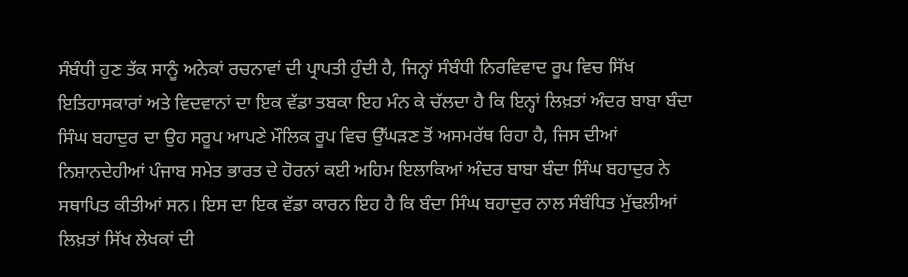ਸੰਬੰਧੀ ਹੁਣ ਤੱਕ ਸਾਨੂੰ ਅਨੇਕਾਂ ਰਚਨਾਵਾਂ ਦੀ ਪ੍ਰਾਪਤੀ ਹੁੰਦੀ ਹੈ, ਜਿਨ੍ਹਾਂ ਸੰਬੰਧੀ ਨਿਰਵਿਵਾਦ ਰੂਪ ਵਿਚ ਸਿੱਖ ਇਤਿਹਾਸਕਾਰਾਂ ਅਤੇ ਵਿਦਵਾਨਾਂ ਦਾ ਇਕ ਵੱਡਾ ਤਬਕਾ ਇਹ ਮੰਨ ਕੇ ਚੱਲਦਾ ਹੈ ਕਿ ਇਨ੍ਹਾਂ ਲਿਖ਼ਤਾਂ ਅੰਦਰ ਬਾਬਾ ਬੰਦਾ ਸਿੰਘ ਬਹਾਦੁਰ ਦਾ ਉਹ ਸਰੂਪ ਆਪਣੇ ਮੌਲਿਕ ਰੂਪ ਵਿਚ ਉੱਘੜਣ ਤੋਂ ਅਸਮਰੱਥ ਰਿਹਾ ਹੈ, ਜਿਸ ਦੀਆਂ ਨਿਸ਼ਾਨਦੇਹੀਆਂ ਪੰਜਾਬ ਸਮੇਤ ਭਾਰਤ ਦੇ ਹੋਰਨਾਂ ਕਈ ਅਹਿਮ ਇਲਾਕਿਆਂ ਅੰਦਰ ਬਾਬਾ ਬੰਦਾ ਸਿੰਘ ਬਹਾਦੁਰ ਨੇ ਸਥਾਪਿਤ ਕੀਤੀਆਂ ਸਨ। ਇਸ ਦਾ ਇਕ ਵੱਡਾ ਕਾਰਨ ਇਹ ਹੈ ਕਿ ਬੰਦਾ ਸਿੰਘ ਬਹਾਦੁਰ ਨਾਲ ਸੰਬੰਧਿਤ ਮੁੱਢਲੀਆਂ ਲਿਖ਼ਤਾਂ ਸਿੱਖ ਲੇਖਕਾਂ ਦੀ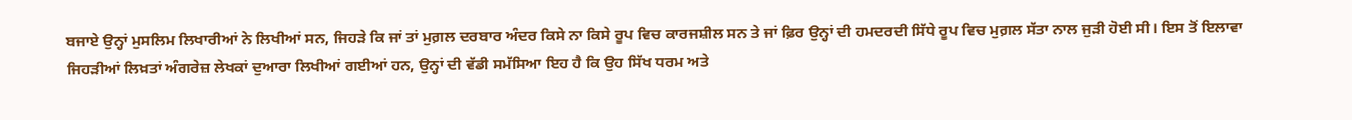ਬਜਾਏ ਉਨ੍ਹਾਂ ਮੁਸਲਿਮ ਲਿਖਾਰੀਆਂ ਨੇ ਲਿਖੀਆਂ ਸਨ, ਜਿਹੜੇ ਕਿ ਜਾਂ ਤਾਂ ਮੁਗ਼ਲ ਦਰਬਾਰ ਅੰਦਰ ਕਿਸੇ ਨਾ ਕਿਸੇ ਰੂਪ ਵਿਚ ਕਾਰਜਸ਼ੀਲ ਸਨ ਤੇ ਜਾਂ ਫ਼ਿਰ ਉਨ੍ਹਾਂ ਦੀ ਹਮਦਰਦੀ ਸਿੱਧੇ ਰੂਪ ਵਿਚ ਮੁਗ਼ਲ ਸੱਤਾ ਨਾਲ ਜੁੜੀ ਹੋਈ ਸੀ। ਇਸ ਤੋਂ ਇਲਾਵਾ ਜਿਹੜੀਆਂ ਲਿਖ਼ਤਾਂ ਅੰਗਰੇਜ਼ ਲੇਖਕਾਂ ਦੁਆਰਾ ਲਿਖੀਆਂ ਗਈਆਂ ਹਨ, ਉਨ੍ਹਾਂ ਦੀ ਵੱਡੀ ਸਮੱਸਿਆ ਇਹ ਹੈ ਕਿ ਉਹ ਸਿੱਖ ਧਰਮ ਅਤੇ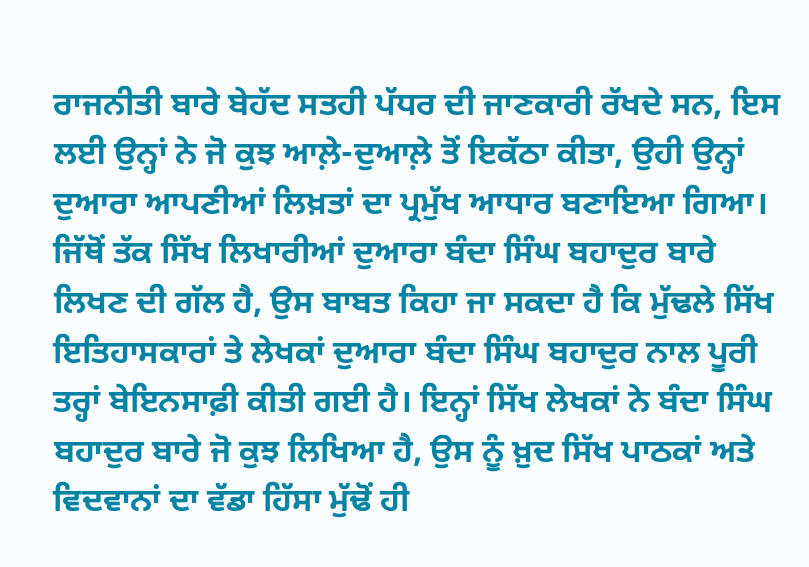ਰਾਜਨੀਤੀ ਬਾਰੇ ਬੇਹੱਦ ਸਤਹੀ ਪੱਧਰ ਦੀ ਜਾਣਕਾਰੀ ਰੱਖਦੇ ਸਨ, ਇਸ ਲਈ ਉਨ੍ਹਾਂ ਨੇ ਜੋ ਕੁਝ ਆਲ਼ੇ-ਦੁਆਲ਼ੇ ਤੋਂ ਇਕੱਠਾ ਕੀਤਾ, ਉਹੀ ਉਨ੍ਹਾਂ ਦੁਆਰਾ ਆਪਣੀਆਂ ਲਿਖ਼ਤਾਂ ਦਾ ਪ੍ਰਮੁੱਖ ਆਧਾਰ ਬਣਾਇਆ ਗਿਆ। ਜਿੱਥੋਂ ਤੱਕ ਸਿੱਖ ਲਿਖਾਰੀਆਂ ਦੁਆਰਾ ਬੰਦਾ ਸਿੰਘ ਬਹਾਦੁਰ ਬਾਰੇ ਲਿਖਣ ਦੀ ਗੱਲ ਹੈ, ਉਸ ਬਾਬਤ ਕਿਹਾ ਜਾ ਸਕਦਾ ਹੈ ਕਿ ਮੁੱਢਲੇ ਸਿੱਖ ਇਤਿਹਾਸਕਾਰਾਂ ਤੇ ਲੇਖਕਾਂ ਦੁਆਰਾ ਬੰਦਾ ਸਿੰਘ ਬਹਾਦੁਰ ਨਾਲ ਪੂਰੀ ਤਰ੍ਹਾਂ ਬੇਇਨਸਾਫ਼ੀ ਕੀਤੀ ਗਈ ਹੈ। ਇਨ੍ਹਾਂ ਸਿੱਖ ਲੇਖਕਾਂ ਨੇ ਬੰਦਾ ਸਿੰਘ ਬਹਾਦੁਰ ਬਾਰੇ ਜੋ ਕੁਝ ਲਿਖਿਆ ਹੈ, ਉਸ ਨੂੰ ਖ਼ੁਦ ਸਿੱਖ ਪਾਠਕਾਂ ਅਤੇ ਵਿਦਵਾਨਾਂ ਦਾ ਵੱਡਾ ਹਿੱਸਾ ਮੁੱਢੋਂ ਹੀ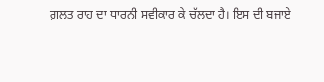ਗ਼ਲਤ ਰਾਹ ਦਾ ਧਾਰਨੀ ਸਵੀਕਾਰ ਕੇ ਚੱਲਦਾ ਹੈ। ਇਸ ਦੀ ਬਜਾਏ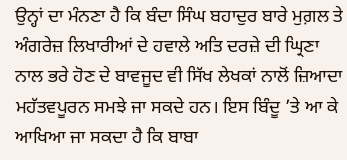ਉਨ੍ਹਾਂ ਦਾ ਮੰਨਣਾ ਹੈ ਕਿ ਬੰਦਾ ਸਿੰਘ ਬਹਾਦੁਰ ਬਾਰੇ ਮੁਗ਼ਲ ਤੇ ਅੰਗਰੇਜ਼ ਲਿਖਾਰੀਆਂ ਦੇ ਹਵਾਲੇ ਅਤਿ ਦਰਜ਼ੇ ਦੀ ਘ੍ਰਿਣਾ ਨਾਲ ਭਰੇ ਹੋਣ ਦੇ ਬਾਵਜੂਦ ਵੀ ਸਿੱਖ ਲੇਖਕਾਂ ਨਾਲੋਂ ਜ਼ਿਆਦਾ ਮਹੱਤਵਪੂਰਨ ਸਮਝੇ ਜਾ ਸਕਦੇ ਹਨ। ਇਸ ਬਿੰਦੂ ’ਤੇ ਆ ਕੇ ਆਖਿਆ ਜਾ ਸਕਦਾ ਹੈ ਕਿ ਬਾਬਾ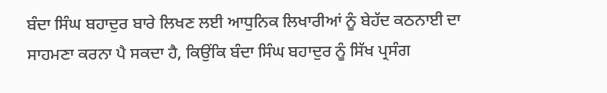ਬੰਦਾ ਸਿੰਘ ਬਹਾਦੁਰ ਬਾਰੇ ਲਿਖਣ ਲਈ ਆਧੁਨਿਕ ਲਿਖਾਰੀਆਂ ਨੂੰ ਬੇਹੱਦ ਕਠਨਾਈ ਦਾ ਸਾਹਮਣਾ ਕਰਨਾ ਪੈ ਸਕਦਾ ਹੈ, ਕਿਉਂਕਿ ਬੰਦਾ ਸਿੰਘ ਬਹਾਦੁਰ ਨੂੰ ਸਿੱਖ ਪ੍ਰਸੰਗ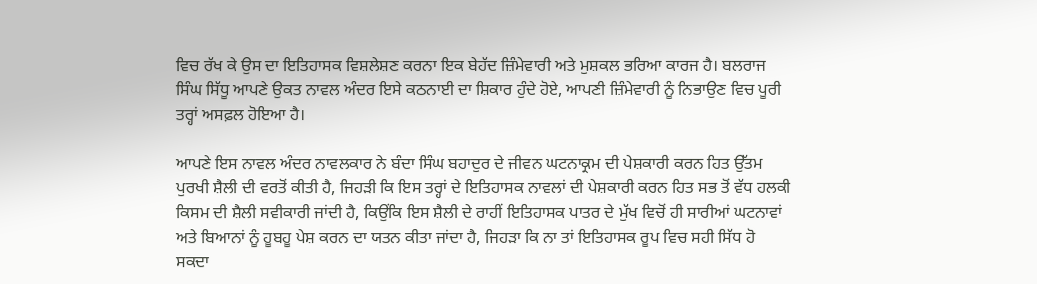ਵਿਚ ਰੱਖ ਕੇ ਉਸ ਦਾ ਇਤਿਹਾਸਕ ਵਿਸ਼ਲੇਸ਼ਣ ਕਰਨਾ ਇਕ ਬੇਹੱਦ ਜ਼ਿੰਮੇਵਾਰੀ ਅਤੇ ਮੁਸ਼ਕਲ ਭਰਿਆ ਕਾਰਜ ਹੈ। ਬਲਰਾਜ ਸਿੰਘ ਸਿੱਧੂ ਆਪਣੇ ਉਕਤ ਨਾਵਲ ਅੰਦਰ ਇਸੇ ਕਠਨਾਈ ਦਾ ਸ਼ਿਕਾਰ ਹੁੰਦੇ ਹੋਏ, ਆਪਣੀ ਜ਼ਿੰਮੇਵਾਰੀ ਨੂੰ ਨਿਭਾਉਣ ਵਿਚ ਪੂਰੀ ਤਰ੍ਹਾਂ ਅਸਫ਼ਲ ਹੋਇਆ ਹੈ।

ਆਪਣੇ ਇਸ ਨਾਵਲ ਅੰਦਰ ਨਾਵਲਕਾਰ ਨੇ ਬੰਦਾ ਸਿੰਘ ਬਹਾਦੁਰ ਦੇ ਜੀਵਨ ਘਟਨਾਕ੍ਰਮ ਦੀ ਪੇਸ਼ਕਾਰੀ ਕਰਨ ਹਿਤ ਉੱਤਮ ਪੁਰਖੀ ਸ਼ੈਲੀ ਦੀ ਵਰਤੋਂ ਕੀਤੀ ਹੈ, ਜਿਹੜੀ ਕਿ ਇਸ ਤਰ੍ਹਾਂ ਦੇ ਇਤਿਹਾਸਕ ਨਾਵਲਾਂ ਦੀ ਪੇਸ਼ਕਾਰੀ ਕਰਨ ਹਿਤ ਸਭ ਤੋਂ ਵੱਧ ਹਲਕੀ ਕਿਸਮ ਦੀ ਸ਼ੈਲੀ ਸਵੀਕਾਰੀ ਜਾਂਦੀ ਹੈ, ਕਿਉਂਕਿ ਇਸ ਸ਼ੈਲੀ ਦੇ ਰਾਹੀਂ ਇਤਿਹਾਸਕ ਪਾਤਰ ਦੇ ਮੁੱਖ ਵਿਚੋਂ ਹੀ ਸਾਰੀਆਂ ਘਟਨਾਵਾਂ ਅਤੇ ਬਿਆਨਾਂ ਨੂੰ ਹੂਬਹੂ ਪੇਸ਼ ਕਰਨ ਦਾ ਯਤਨ ਕੀਤਾ ਜਾਂਦਾ ਹੈ, ਜਿਹੜਾ ਕਿ ਨਾ ਤਾਂ ਇਤਿਹਾਸਕ ਰੂਪ ਵਿਚ ਸਹੀ ਸਿੱਧ ਹੋ ਸਕਦਾ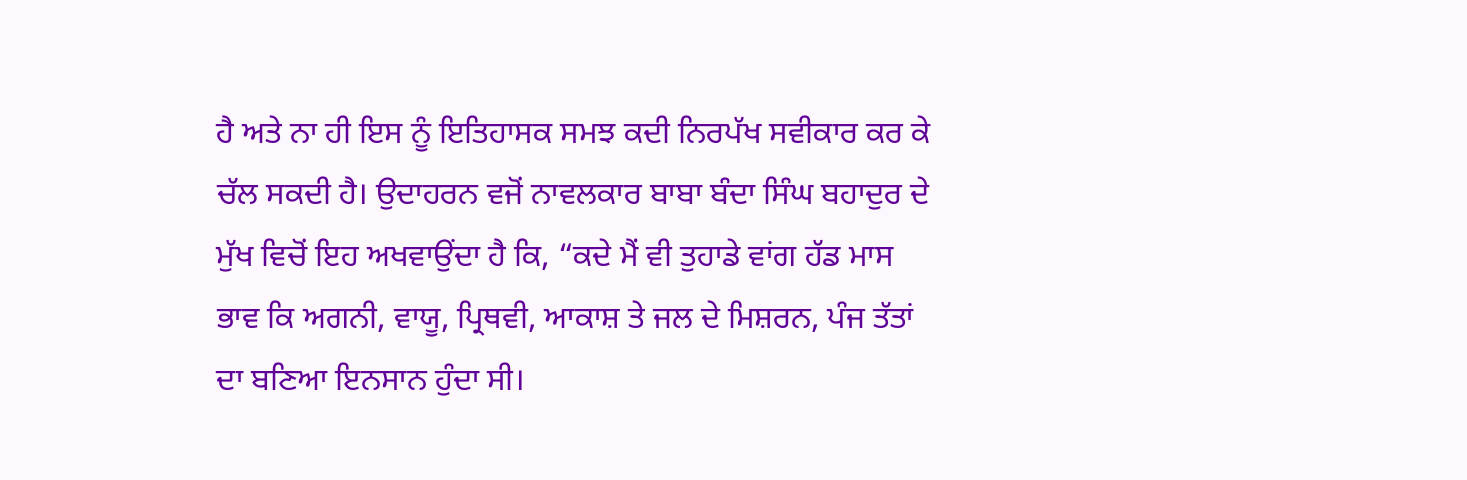ਹੈ ਅਤੇ ਨਾ ਹੀ ਇਸ ਨੂੰ ਇਤਿਹਾਸਕ ਸਮਝ ਕਦੀ ਨਿਰਪੱਖ ਸਵੀਕਾਰ ਕਰ ਕੇ ਚੱਲ ਸਕਦੀ ਹੈ। ਉਦਾਹਰਨ ਵਜੋਂ ਨਾਵਲਕਾਰ ਬਾਬਾ ਬੰਦਾ ਸਿੰਘ ਬਹਾਦੁਰ ਦੇ ਮੁੱਖ ਵਿਚੋਂ ਇਹ ਅਖਵਾਉਂਦਾ ਹੈ ਕਿ, “ਕਦੇ ਮੈਂ ਵੀ ਤੁਹਾਡੇ ਵਾਂਗ ਹੱਡ ਮਾਸ ਭਾਵ ਕਿ ਅਗਨੀ, ਵਾਯੂ, ਪ੍ਰਿਥਵੀ, ਆਕਾਸ਼ ਤੇ ਜਲ ਦੇ ਮਿਸ਼ਰਨ, ਪੰਜ ਤੱਤਾਂ ਦਾ ਬਣਿਆ ਇਨਸਾਨ ਹੁੰਦਾ ਸੀ।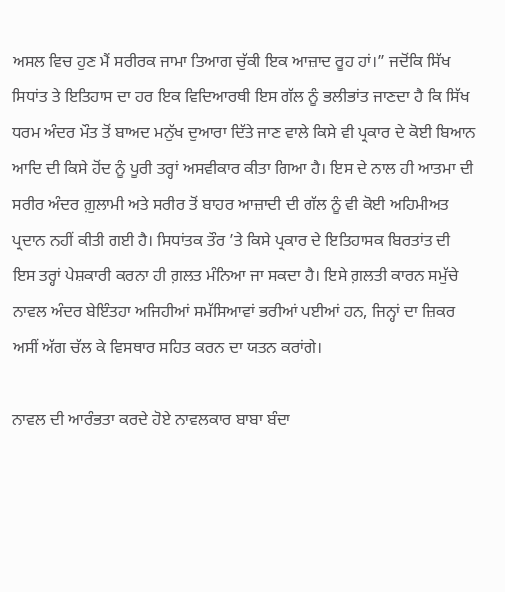ਅਸਲ ਵਿਚ ਹੁਣ ਮੈਂ ਸਰੀਰਕ ਜਾਮਾ ਤਿਆਗ ਚੁੱਕੀ ਇਕ ਆਜ਼ਾਦ ਰੂਹ ਹਾਂ।” ਜਦੋਂਕਿ ਸਿੱਖ ਸਿਧਾਂਤ ਤੇ ਇਤਿਹਾਸ ਦਾ ਹਰ ਇਕ ਵਿਦਿਆਰਥੀ ਇਸ ਗੱਲ ਨੂੰ ਭਲੀਭਾਂਤ ਜਾਣਦਾ ਹੈ ਕਿ ਸਿੱਖ ਧਰਮ ਅੰਦਰ ਮੌਤ ਤੋਂ ਬਾਅਦ ਮਨੁੱਖ ਦੁਆਰਾ ਦਿੱਤੇ ਜਾਣ ਵਾਲੇ ਕਿਸੇ ਵੀ ਪ੍ਰਕਾਰ ਦੇ ਕੋਈ ਬਿਆਨ ਆਦਿ ਦੀ ਕਿਸੇ ਹੋਂਦ ਨੂੰ ਪੂਰੀ ਤਰ੍ਹਾਂ ਅਸਵੀਕਾਰ ਕੀਤਾ ਗਿਆ ਹੈ। ਇਸ ਦੇ ਨਾਲ ਹੀ ਆਤਮਾ ਦੀ ਸਰੀਰ ਅੰਦਰ ਗ਼ੁਲਾਮੀ ਅਤੇ ਸਰੀਰ ਤੋਂ ਬਾਹਰ ਆਜ਼ਾਦੀ ਦੀ ਗੱਲ ਨੂੰ ਵੀ ਕੋਈ ਅਹਿਮੀਅਤ ਪ੍ਰਦਾਨ ਨਹੀਂ ਕੀਤੀ ਗਈ ਹੈ। ਸਿਧਾਂਤਕ ਤੌਰ ’ਤੇ ਕਿਸੇ ਪ੍ਰਕਾਰ ਦੇ ਇਤਿਹਾਸਕ ਬਿਰਤਾਂਤ ਦੀ ਇਸ ਤਰ੍ਹਾਂ ਪੇਸ਼ਕਾਰੀ ਕਰਨਾ ਹੀ ਗ਼ਲਤ ਮੰਨਿਆ ਜਾ ਸਕਦਾ ਹੈ। ਇਸੇ ਗ਼ਲਤੀ ਕਾਰਨ ਸਮੁੱਚੇ ਨਾਵਲ ਅੰਦਰ ਬੇਇੰਤਹਾ ਅਜਿਹੀਆਂ ਸਮੱਸਿਆਵਾਂ ਭਰੀਆਂ ਪਈਆਂ ਹਨ, ਜਿਨ੍ਹਾਂ ਦਾ ਜ਼ਿਕਰ ਅਸੀਂ ਅੱਗ ਚੱਲ ਕੇ ਵਿਸਥਾਰ ਸਹਿਤ ਕਰਨ ਦਾ ਯਤਨ ਕਰਾਂਗੇ।

ਨਾਵਲ ਦੀ ਆਰੰਭਤਾ ਕਰਦੇ ਹੋਏ ਨਾਵਲਕਾਰ ਬਾਬਾ ਬੰਦਾ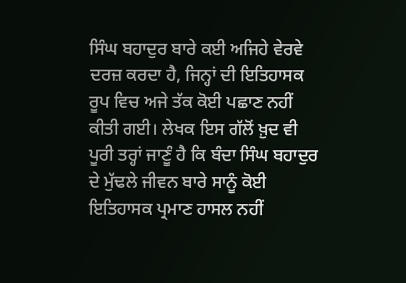ਸਿੰਘ ਬਹਾਦੁਰ ਬਾਰੇ ਕਈ ਅਜਿਹੇ ਵੇਰਵੇ ਦਰਜ਼ ਕਰਦਾ ਹੈ, ਜਿਨ੍ਹਾਂ ਦੀ ਇਤਿਹਾਸਕ ਰੂਪ ਵਿਚ ਅਜੇ ਤੱਕ ਕੋਈ ਪਛਾਣ ਨਹੀਂ ਕੀਤੀ ਗਈ। ਲੇਖਕ ਇਸ ਗੱਲੋਂ ਖ਼ੁਦ ਵੀ ਪੂਰੀ ਤਰ੍ਹਾਂ ਜਾਣੂੰ ਹੈ ਕਿ ਬੰਦਾ ਸਿੰਘ ਬਹਾਦੁਰ ਦੇ ਮੁੱਢਲੇ ਜੀਵਨ ਬਾਰੇ ਸਾਨੂੰ ਕੋਈ ਇਤਿਹਾਸਕ ਪ੍ਰਮਾਣ ਹਾਸਲ ਨਹੀਂ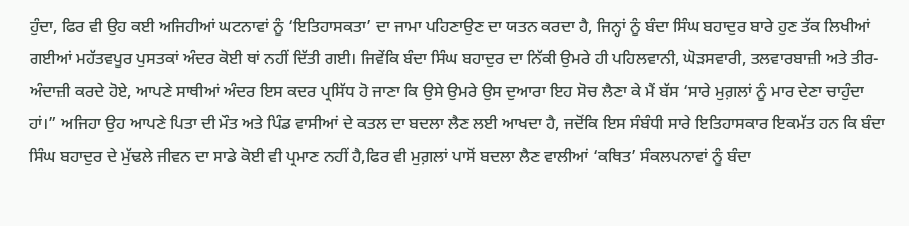ਹੁੰਦਾ, ਫਿਰ ਵੀ ਉਹ ਕਈ ਅਜਿਹੀਆਂ ਘਟਨਾਵਾਂ ਨੂੰ ‘ਇਤਿਹਾਸਕਤਾ’ ਦਾ ਜਾਮਾ ਪਹਿਣਾਉਣ ਦਾ ਯਤਨ ਕਰਦਾ ਹੈ, ਜਿਨ੍ਹਾਂ ਨੂੰ ਬੰਦਾ ਸਿੰਘ ਬਹਾਦੁਰ ਬਾਰੇ ਹੁਣ ਤੱਕ ਲਿਖੀਆਂ ਗਈਆਂ ਮਹੱਤਵਪੂਰ ਪੁਸਤਕਾਂ ਅੰਦਰ ਕੋਈ ਥਾਂ ਨਹੀਂ ਦਿੱਤੀ ਗਈ। ਜਿਵੇਂਕਿ ਬੰਦਾ ਸਿੰਘ ਬਹਾਦੁਰ ਦਾ ਨਿੱਕੀ ਉਮਰੇ ਹੀ ਪਹਿਲਵਾਨੀ, ਘੋੜਸਵਾਰੀ, ਤਲਵਾਰਬਾਜ਼ੀ ਅਤੇ ਤੀਰ-ਅੰਦਾਜ਼ੀ ਕਰਦੇ ਹੋਏ, ਆਪਣੇ ਸਾਥੀਆਂ ਅੰਦਰ ਇਸ ਕਦਰ ਪ੍ਰਸਿੱਧ ਹੋ ਜਾਣਾ ਕਿ ਉਸੇ ਉਮਰੇ ਉਸ ਦੁਆਰਾ ਇਹ ਸੋਚ ਲੈਣਾ ਕੇ ਮੈਂ ਬੱਸ ‘ਸਾਰੇ ਮੁਗ਼ਲਾਂ ਨੂੰ ਮਾਰ ਦੇਣਾ ਚਾਹੁੰਦਾ ਹਾਂ।” ਅਜਿਹਾ ਉਹ ਆਪਣੇ ਪਿਤਾ ਦੀ ਮੌਤ ਅਤੇ ਪਿੰਡ ਵਾਸੀਆਂ ਦੇ ਕਤਲ ਦਾ ਬਦਲਾ ਲੈਣ ਲਈ ਆਖਦਾ ਹੈ, ਜਦੋਂਕਿ ਇਸ ਸੰਬੰਧੀ ਸਾਰੇ ਇਤਿਹਾਸਕਾਰ ਇਕਮੱਤ ਹਨ ਕਿ ਬੰਦਾ ਸਿੰਘ ਬਹਾਦੁਰ ਦੇ ਮੁੱਢਲੇ ਜੀਵਨ ਦਾ ਸਾਡੇ ਕੋਈ ਵੀ ਪ੍ਰਮਾਣ ਨਹੀਂ ਹੈ,ਫਿਰ ਵੀ ਮੁਗ਼ਲਾਂ ਪਾਸੋਂ ਬਦਲਾ ਲੈਣ ਵਾਲੀਆਂ ‘ਕਥਿਤ’ ਸੰਕਲਪਨਾਵਾਂ ਨੂੰ ਬੰਦਾ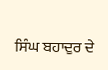ਸਿੰਘ ਬਹਾਦੁਰ ਦੇ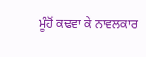ਮੂੰਹੋਂ ਕਢਵਾ ਕੇ ਨਾਵਲਕਾਰ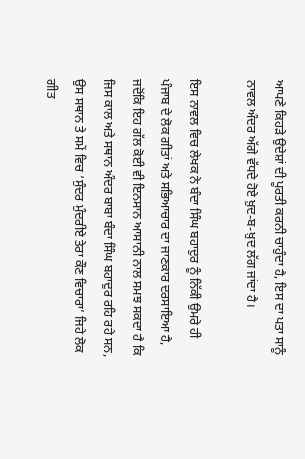ਆਪਣੇ ਕਿਹੜੇ ਉਦੇਸ਼ਾਂ ਦੀ ਪੂਰਤੀ ਕਰਨੀ ਚਾਹੁੰਦਾ ਹੈ, ਇਸ ਦਾ ਪਤਾ ਸਾਨੂੰ ਨਾਵਲ ਅੰਦਰ ਅੱਗੇ ਵੱਧਦੇ ਹੋਏ ਖ਼ੁਦ-ਬ-ਖ਼ੁਦ ਲੱਗ ਜਾਂਦਾ ਹੈ।

ਇਸ ਨਾਵਲ ਵਿਚ ਲੇਖਕ ਨੇ ਬੰਦਾ ਸਿੰਘ ਬਹਾਦੁਰ ਨੂੰ ਨਿੱਕੀ ਉਮਰੇ ਹੀ ਪੰਜਾਬ ਦੇ ਲੋਕ ਗੀਤਾਂ ਅਤੇ ਸਭਿਆਚਾਰ ਦਾ ਜਾਣਕਾਰ ਦਰਸਾਇਆ ਹੈ, ਜਦੋਂਕਿ ਇਹ ਗੱਲ ਕੋਈ ਵੀ ਇਨਸਾਨ ਆਸਾਨੀ ਨਾਲ ਸਮਝ ਸਕਦਾ ਹੈ ਕਿ ਜਿਸ ਕਾਲ ਅਤੇ ਸਥਾਨ ਅੰਦਰ ਬਾਬਾ ਬੰਦਾ ਸਿੰਘ ਬਹਾਦੁਰ ਰਹਿ ਰਹੇ ਸਨ, ਉਸ ਸਥਾਨ ਤੇ ਸਮੇਂ ਵਿਚ ‘ਸੁੰਦਰ ਮੁੰਦਰੀਏ ਤੇਰਾ ਕੌਣ ਵਿਚਾਰਾ’ ਜਿਹੇ ਲੋਕ ਗੀਤ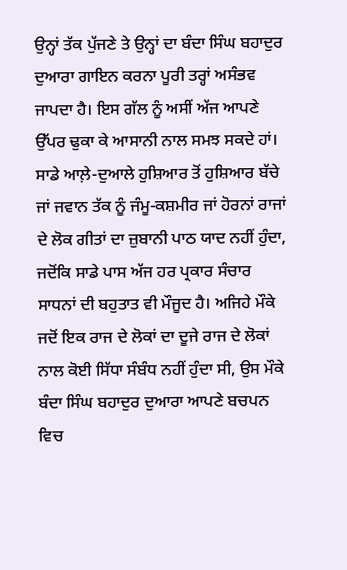ਉਨ੍ਹਾਂ ਤੱਕ ਪੁੱਜਣੇ ਤੇ ਉਨ੍ਹਾਂ ਦਾ ਬੰਦਾ ਸਿੰਘ ਬਹਾਦੁਰ ਦੁਆਰਾ ਗਾਇਨ ਕਰਨਾ ਪੂਰੀ ਤਰ੍ਹਾਂ ਅਸੰਭਵ ਜਾਪਦਾ ਹੈ। ਇਸ ਗੱਲ ਨੂੰ ਅਸੀਂ ਅੱਜ ਆਪਣੇ ਉੱਪਰ ਢੁਕਾ ਕੇ ਆਸਾਨੀ ਨਾਲ ਸਮਝ ਸਕਦੇ ਹਾਂ। ਸਾਡੇ ਆਲ਼ੇ-ਦੁਆਲੇ ਹੁਸ਼ਿਆਰ ਤੋਂ ਹੁਸ਼ਿਆਰ ਬੱਚੇ ਜਾਂ ਜਵਾਨ ਤੱਕ ਨੂੰ ਜੰਮੂ-ਕਸ਼ਮੀਰ ਜਾਂ ਹੋਰਨਾਂ ਰਾਜਾਂ ਦੇ ਲੋਕ ਗੀਤਾਂ ਦਾ ਜ਼ੁਬਾਨੀ ਪਾਠ ਯਾਦ ਨਹੀਂ ਹੁੰਦਾ, ਜਦੋਂਕਿ ਸਾਡੇ ਪਾਸ ਅੱਜ ਹਰ ਪ੍ਰਕਾਰ ਸੰਚਾਰ ਸਾਧਨਾਂ ਦੀ ਬਹੁਤਾਤ ਵੀ ਮੌਜੂਦ ਹੈ। ਅਜਿਹੇ ਮੌਕੇ ਜਦੋਂ ਇਕ ਰਾਜ ਦੇ ਲੋਕਾਂ ਦਾ ਦੂਜੇ ਰਾਜ ਦੇ ਲੋਕਾਂ ਨਾਲ ਕੋਈ ਸਿੱਧਾ ਸੰਬੰਧ ਨਹੀਂ ਹੁੰਦਾ ਸੀ, ਉਸ ਮੌਕੇ ਬੰਦਾ ਸਿੰਘ ਬਹਾਦੁਰ ਦੁਆਰਾ ਆਪਣੇ ਬਚਪਨ ਵਿਚ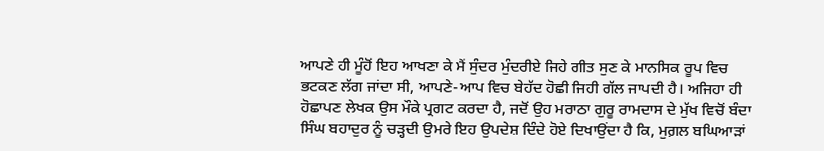ਆਪਣੇ ਹੀ ਮੂੰਹੋਂ ਇਹ ਆਖਣਾ ਕੇ ਮੈਂ ਸੁੰਦਰ ਮੁੰਦਰੀਏ ਜਿਹੇ ਗੀਤ ਸੁਣ ਕੇ ਮਾਨਸਿਕ ਰੂਪ ਵਿਚ ਭਟਕਣ ਲੱਗ ਜਾਂਦਾ ਸੀ, ਆਪਣੇ-ਆਪ ਵਿਚ ਬੇਹੱਦ ਹੋਛੀ ਜਿਹੀ ਗੱਲ ਜਾਪਦੀ ਹੈ। ਅਜਿਹਾ ਹੀ ਹੋਛਾਪਣ ਲੇਖਕ ਉਸ ਮੌਕੇ ਪ੍ਰਗਟ ਕਰਦਾ ਹੈ, ਜਦੋਂ ਉਹ ਮਰਾਠਾ ਗੁਰੂ ਰਾਮਦਾਸ ਦੇ ਮੁੱਖ ਵਿਚੋਂ ਬੰਦਾ ਸਿੰਘ ਬਹਾਦੁਰ ਨੂੰ ਚੜ੍ਹਦੀ ਉਮਰੇ ਇਹ ਉਪਦੇਸ਼ ਦਿੰਦੇ ਹੋਏ ਦਿਖਾਉਂਦਾ ਹੈ ਕਿ, ਮੁਗ਼ਲ ਬਘਿਆੜਾਂ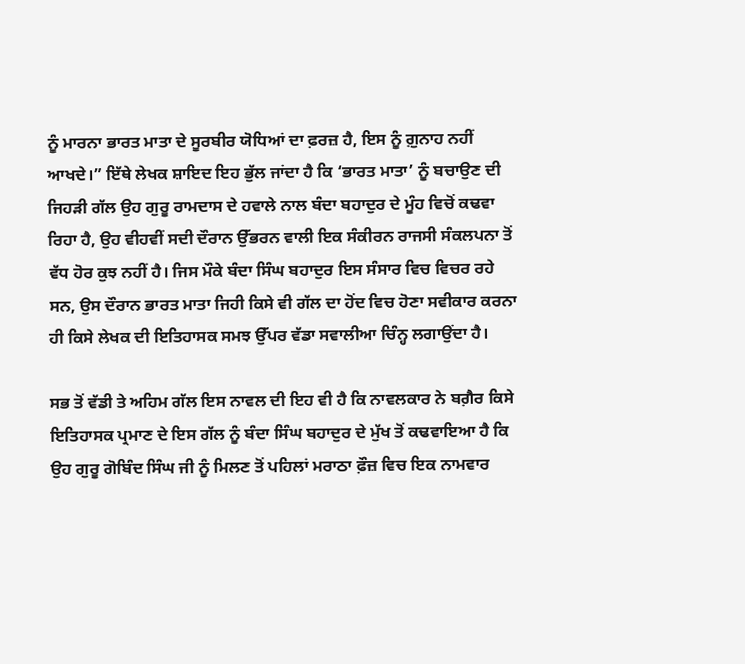ਨੂੰ ਮਾਰਨਾ ਭਾਰਤ ਮਾਤਾ ਦੇ ਸੂਰਬੀਰ ਯੋਧਿਆਂ ਦਾ ਫ਼ਰਜ਼ ਹੈ, ਇਸ ਨੂੰ ਗ਼ੁਨਾਹ ਨਹੀਂ ਆਖਦੇ।” ਇੱਥੇ ਲੇਖਕ ਸ਼ਾਇਦ ਇਹ ਭੁੱਲ ਜਾਂਦਾ ਹੈ ਕਿ ‘ਭਾਰਤ ਮਾਤਾ’ ਨੂੰ ਬਚਾਉਣ ਦੀ ਜਿਹੜੀ ਗੱਲ ਉਹ ਗੁਰੂ ਰਾਮਦਾਸ ਦੇ ਹਵਾਲੇ ਨਾਲ ਬੰਦਾ ਬਹਾਦੁਰ ਦੇ ਮੂੰਹ ਵਿਚੋਂ ਕਢਵਾ ਰਿਹਾ ਹੈ, ਉਹ ਵੀਹਵੀਂ ਸਦੀ ਦੌਰਾਨ ਉੱਭਰਨ ਵਾਲੀ ਇਕ ਸੰਕੀਰਨ ਰਾਜਸੀ ਸੰਕਲਪਨਾ ਤੋਂ ਵੱਧ ਹੋਰ ਕੁਝ ਨਹੀਂ ਹੈ। ਜਿਸ ਮੌਕੇ ਬੰਦਾ ਸਿੰਘ ਬਹਾਦੁਰ ਇਸ ਸੰਸਾਰ ਵਿਚ ਵਿਚਰ ਰਹੇ ਸਨ, ਉਸ ਦੌਰਾਨ ਭਾਰਤ ਮਾਤਾ ਜਿਹੀ ਕਿਸੇ ਵੀ ਗੱਲ ਦਾ ਹੋਂਦ ਵਿਚ ਹੋਣਾ ਸਵੀਕਾਰ ਕਰਨਾ ਹੀ ਕਿਸੇ ਲੇਖਕ ਦੀ ਇਤਿਹਾਸਕ ਸਮਝ ਉੱਪਰ ਵੱਡਾ ਸਵਾਲੀਆ ਚਿੰਨ੍ਹ ਲਗਾਉਂਦਾ ਹੈ।

ਸਭ ਤੋਂ ਵੱਡੀ ਤੇ ਅਹਿਮ ਗੱਲ ਇਸ ਨਾਵਲ ਦੀ ਇਹ ਵੀ ਹੈ ਕਿ ਨਾਵਲਕਾਰ ਨੇ ਬਗ਼ੈਰ ਕਿਸੇ ਇਤਿਹਾਸਕ ਪ੍ਰਮਾਣ ਦੇ ਇਸ ਗੱਲ ਨੂੰ ਬੰਦਾ ਸਿੰਘ ਬਹਾਦੁਰ ਦੇ ਮੁੱਖ ਤੋਂ ਕਢਵਾਇਆ ਹੈ ਕਿ ਉਹ ਗੁਰੂ ਗੋਬਿੰਦ ਸਿੰਘ ਜੀ ਨੂੰ ਮਿਲਣ ਤੋਂ ਪਹਿਲਾਂ ਮਰਾਠਾ ਫ਼ੌਜ਼ ਵਿਚ ਇਕ ਨਾਮਵਾਰ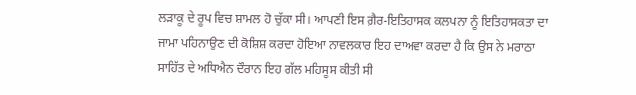ਲੜਾਕੂ ਦੇ ਰੂਪ ਵਿਚ ਸ਼ਾਮਲ ਹੋ ਚੁੱਕਾ ਸੀ। ਆਪਣੀ ਇਸ ਗ਼ੈਰ-ਇਤਿਹਾਸਕ ਕਲਪਨਾ ਨੂੰ ਇਤਿਹਾਸਕਤਾ ਦਾ ਜਾਮਾ ਪਹਿਨਾਉਣ ਦੀ ਕੋਸ਼ਿਸ਼ ਕਰਦਾ ਹੋਇਆ ਨਾਵਲਕਾਰ ਇਹ ਦਾਅਵਾ ਕਰਦਾ ਹੈ ਕਿ ਉਸ ਨੇ ਮਰਾਠਾ ਸਾਹਿੱਤ ਦੇ ਅਧਿਐਨ ਦੌਰਾਨ ਇਹ ਗੱਲ ਮਹਿਸੂਸ ਕੀਤੀ ਸੀ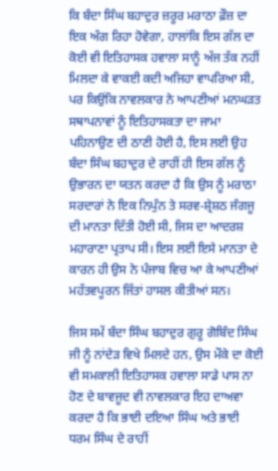ਕਿ ਬੰਦਾ ਸਿੰਘ ਬਹਾਦੁਰ ਜ਼ਰੂਰ ਮਰਾਠਾ ਫ਼ੌਜ਼ ਦਾ ਇਕ ਅੰਗ ਰਿਹਾ ਹੋਵੇਗਾ, ਹਾਲਾਂਕਿ ਇਸ ਗੱਲ ਦਾ ਕੋਈ ਵੀ ਇਤਿਹਾਸਕ ਹਵਾਲਾ ਸਾਨੂੰ ਅੱਜ ਤੱਕ ਨਹੀਂ ਮਿਲਦਾ ਕੇ ਵਾਕਈ ਕਦੀ ਅਜਿਹਾ ਵਾਪਰਿਆ ਸੀ, ਪਰ ਕਿਉਂਕਿ ਨਾਵਲਕਾਰ ਨੇ ਆਪਣੀਆਂ ਮਨਘੜਤ ਸਥਾਪਨਾਵਾਂ ਨੂੰ ਇਤਿਹਾਸਕਤਾ ਦਾ ਜਾਮਾ ਪਹਿਨਾਉਣ ਦੀ ਠਾਣੀ ਹੋਈ ਹੈ, ਇਸ ਲਈ ਉਹ ਬੰਦਾ ਸਿੰਘ ਬਹਾਦੁਰ ਦੇ ਰਾਹੀਂ ਹੀ ਇਸ ਗੱਲ ਨੂੰ ਉਭਾਰਨ ਦਾ ਯਤਨ ਕਰਦਾ ਹੈ ਕਿ ਉਸ ਨੂੰ ਮਰਾਠਾ ਸਰਦਾਰਾਂ ਨੇ ਇਕ ਨਿਪੁੰਨ ਤੇ ਸਰਵ-ਸ਼੍ਰੇਸ਼ਠ ਜੰਗਜੂ ਦੀ ਮਾਨਤਾ ਦਿੱਤੀ ਹੋਈ ਸੀ, ਜਿਸ ਦਾ ਆਦਰਸ਼ ਮਹਾਰਾਣਾ ਪ੍ਰਤਾਪ ਸੀ। ਇਸ ਲਈ ਇਸੇ ਮਾਨਤਾ ਦੇ ਕਾਰਨ ਹੀ ਉਸ ਨੇ ਪੰਜਾਬ ਵਿਚ ਆ ਕੇ ਆਪਣੀਆਂ ਮਹੱਤਵਪੂਰਨ ਜਿੱਤਾਂ ਹਾਸਲ ਕੀਤੀਆਂ ਸਨ।

ਜਿਸ ਸਮੇਂ ਬੰਦਾ ਸਿੰਘ ਬਹਾਦੁਰ ਗੁਰੂ ਗੋਬਿੰਦ ਸਿੰਘ ਜੀ ਨੂੰ ਨਾਂਦੇੜ ਵਿਖੇ ਮਿਲਦੇ ਹਨ, ਉਸ ਮੌਕੇ ਦਾ ਕੋਈ ਵੀ ਸਮਕਾਲੀ ਇਤਿਹਾਸਕ ਹਵਾਲਾ ਸਾਡੇ ਪਾਸ ਨਾ ਹੋਣ ਦੇ ਬਾਵਜੂਦ ਵੀ ਨਾਵਲਕਾਰ ਇਹ ਦਾਅਵਾ ਕਰਦਾ ਹੈ ਕਿ ਭਾਈ ਦਇਆ ਸਿੰਘ ਅਤੇ ਭਾਈ ਧਰਮ ਸਿੰਘ ਦੇ ਰਾਹੀਂ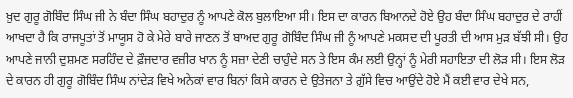ਖ਼ੁਦ ਗੁਰੂ ਗੋਬਿੰਦ ਸਿੰਘ ਜੀ ਨੇ ਬੰਦਾ ਸਿੰਘ ਬਹਾਦੁਰ ਨੂੰ ਆਪਣੇ ਕੋਲ ਬੁਲਾਇਆ ਸੀ। ਇਸ ਦਾ ਕਾਰਨ ਬਿਆਨਦੇ ਹੋਏ ਉਹ ਬੰਦਾ ਸਿੰਘ ਬਹਾਦੁਰ ਦੇ ਰਾਹੀਂ ਆਖਦਾ ਹੈ ਕਿ ਰਾਜਪੂਤਾਂ ਤੋਂ ਮਾਯੂਸ ਹੋ ਕੇ ਮੇਰੇ ਬਾਰੇ ਜਾਣਨ ਤੋਂ ਬਾਅਦ ਗੁਰੂ ਗੋਬਿੰਦ ਸਿੰਘ ਜੀ ਨੂੰ ਆਪਣੇ ਮਕਸਦ ਦੀ ਪੂਰਤੀ ਦੀ ਆਸ ਮੁੜ ਬੱਝੀ ਸੀ। ਉਹ ਆਪਣੇ ਜਾਨੀ ਦੁਸ਼ਮਣ ਸਰਹਿੰਦ ਦੇ ਫ਼ੌਜਦਾਰ ਵਜ਼ੀਰ ਖਾਨ ਨੂੰ ਸਜ਼ਾ ਦੇਣੀ ਚਾਹੁੰਦੇ ਸਨ ਤੇ ਇਸ ਕੰਮ ਲਈ ਉਨ੍ਹਾਂ ਨੂੰ ਮੇਰੀ ਸਹਾਇਤਾ ਦੀ ਲੋੜ ਸੀ। ਇਸ ਲੋੜ ਦੇ ਕਾਰਨ ਹੀ ਗੁਰੂ ਗੋਬਿੰਦ ਸਿੰਘ ਨਾਂਦੇੜ ਵਿਖੇ ਅਨੇਕਾਂ ਵਾਰ ਬਿਨਾਂ ਕਿਸੇ ਕਾਰਨ ਦੇ ਉਤੇਜਨਾ ਤੇ ਗ਼ੁੱਸੇ ਵਿਚ ਆਉਂਦੇ ਹੋਏ ਮੈਂ ਕਈ ਵਾਰ ਦੇਖੇ ਸਨ,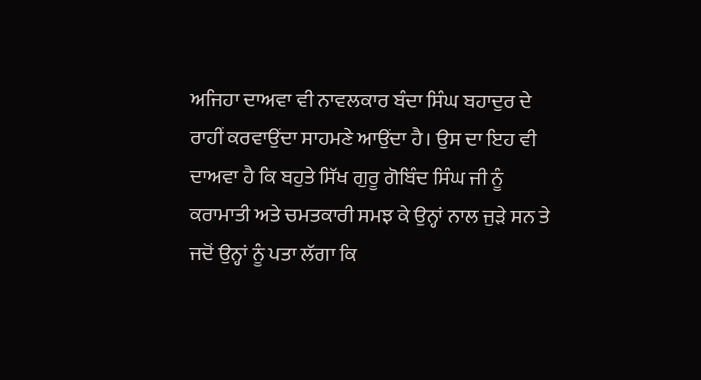ਅਜਿਹਾ ਦਾਅਵਾ ਵੀ ਨਾਵਲਕਾਰ ਬੰਦਾ ਸਿੰਘ ਬਹਾਦੁਰ ਦੇ ਰਾਹੀਂ ਕਰਵਾਉਂਦਾ ਸਾਹਮਣੇ ਆਉਂਦਾ ਹੈ। ਉਸ ਦਾ ਇਹ ਵੀ ਦਾਅਵਾ ਹੈ ਕਿ ਬਹੁਤੇ ਸਿੱਖ ਗੁਰੂ ਗੋਬਿੰਦ ਸਿੰਘ ਜੀ ਨੂੰ ਕਰਾਮਾਤੀ ਅਤੇ ਚਮਤਕਾਰੀ ਸਮਝ ਕੇ ਉਨ੍ਹਾਂ ਨਾਲ ਜੁੜੇ ਸਨ ਤੇ ਜਦੋਂ ਉਨ੍ਹਾਂ ਨੂੰ ਪਤਾ ਲੱਗਾ ਕਿ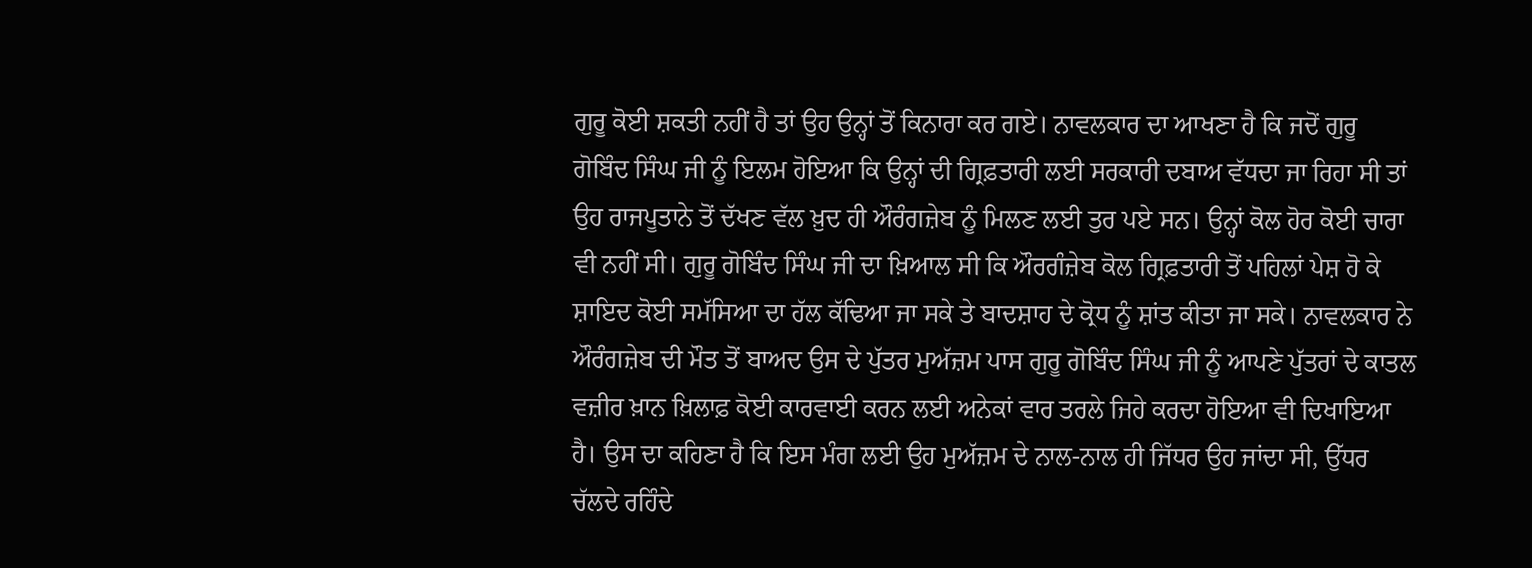ਗੁਰੂ ਕੋਈ ਸ਼ਕਤੀ ਨਹੀਂ ਹੈ ਤਾਂ ਉਹ ਉਨ੍ਹਾਂ ਤੋਂ ਕਿਨਾਰਾ ਕਰ ਗਏ। ਨਾਵਲਕਾਰ ਦਾ ਆਖਣਾ ਹੈ ਕਿ ਜਦੋਂ ਗੁਰੂ ਗੋਬਿੰਦ ਸਿੰਘ ਜੀ ਨੂੰ ਇਲਮ ਹੋਇਆ ਕਿ ਉਨ੍ਹਾਂ ਦੀ ਗ੍ਰਿਫ਼ਤਾਰੀ ਲਈ ਸਰਕਾਰੀ ਦਬਾਅ ਵੱਧਦਾ ਜਾ ਰਿਹਾ ਸੀ ਤਾਂ ਉਹ ਰਾਜਪੂਤਾਨੇ ਤੋਂ ਦੱਖਣ ਵੱਲ ਖ਼ੁਦ ਹੀ ਔਰੰਗਜ਼ੇਬ ਨੂੰ ਮਿਲਣ ਲਈ ਤੁਰ ਪਏ ਸਨ। ਉਨ੍ਹਾਂ ਕੋਲ ਹੋਰ ਕੋਈ ਚਾਰਾ ਵੀ ਨਹੀਂ ਸੀ। ਗੁਰੂ ਗੋਬਿੰਦ ਸਿੰਘ ਜੀ ਦਾ ਖ਼ਿਆਲ ਸੀ ਕਿ ਔਰਗੰਜ਼ੇਬ ਕੋਲ ਗ੍ਰਿਫ਼ਤਾਰੀ ਤੋਂ ਪਹਿਲਾਂ ਪੇਸ਼ ਹੋ ਕੇ ਸ਼ਾਇਦ ਕੋਈ ਸਮੱਸਿਆ ਦਾ ਹੱਲ ਕੱਢਿਆ ਜਾ ਸਕੇ ਤੇ ਬਾਦਸ਼ਾਹ ਦੇ ਕ੍ਰੋਧ ਨੂੰ ਸ਼ਾਂਤ ਕੀਤਾ ਜਾ ਸਕੇ। ਨਾਵਲਕਾਰ ਨੇ ਔਰੰਗਜ਼ੇਬ ਦੀ ਮੌਤ ਤੋਂ ਬਾਅਦ ਉਸ ਦੇ ਪੁੱਤਰ ਮੁਅੱਜ਼ਮ ਪਾਸ ਗੁਰੂ ਗੋਬਿੰਦ ਸਿੰਘ ਜੀ ਨੂੰ ਆਪਣੇ ਪੁੱਤਰਾਂ ਦੇ ਕਾਤਲ ਵਜ਼ੀਰ ਖ਼ਾਨ ਖ਼ਿਲਾਫ਼ ਕੋਈ ਕਾਰਵਾਈ ਕਰਨ ਲਈ ਅਨੇਕਾਂ ਵਾਰ ਤਰਲੇ ਜਿਹੇ ਕਰਦਾ ਹੋਇਆ ਵੀ ਦਿਖਾਇਆ ਹੈ। ਉਸ ਦਾ ਕਹਿਣਾ ਹੈ ਕਿ ਇਸ ਮੰਗ ਲਈ ਉਹ ਮੁਅੱਜ਼ਮ ਦੇ ਨਾਲ-ਨਾਲ ਹੀ ਜਿੱਧਰ ਉਹ ਜਾਂਦਾ ਸੀ, ਉੱਧਰ ਚੱਲਦੇ ਰਹਿੰਦੇ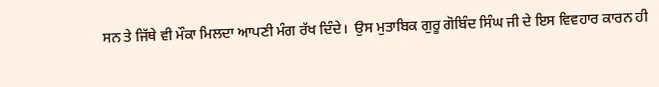ਸਨ ਤੇ ਜਿੱਥੇ ਵੀ ਮੌਕਾ ਮਿਲਦਾ ਆਪਣੀ ਮੰਗ ਰੱਖ ਦਿੰਦੇ।  ਉਸ ਮੁਤਾਬਿਕ ਗੁਰੂ ਗੋਬਿੰਦ ਸਿੰਘ ਜੀ ਦੇ ਇਸ ਵਿਵਹਾਰ ਕਾਰਨ ਹੀ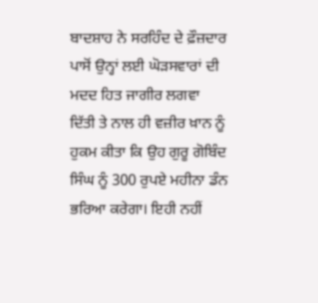ਬਾਦਸ਼ਾਹ ਨੇ ਸਰਹਿੰਦ ਦੇ ਫ਼ੌਜ਼ਦਾਰ ਪਾਸੋਂ ਉਨ੍ਹਾਂ ਲਈ ਘੋੜਸਵਾਰਾਂ ਦੀ ਮਦਦ ਹਿਤ ਜਾਗੀਰ ਲਗਵਾ ਦਿੱਤੀ ਤੇ ਨਾਲ ਹੀ ਵਜ਼ੀਰ ਖ਼ਾਨ ਨੂੰ ਹੁਕਮ ਕੀਤਾ ਕਿ ਉਹ ਗੁਰੂ ਗੋਬਿੰਦ ਸਿੰਘ ਨੂੰ 300 ਰੁਪਏ ਮਹੀਨਾ ਡੰਨ ਭਰਿਆ ਕਰੇਗਾ। ਇਹੀ ਨਹੀਂ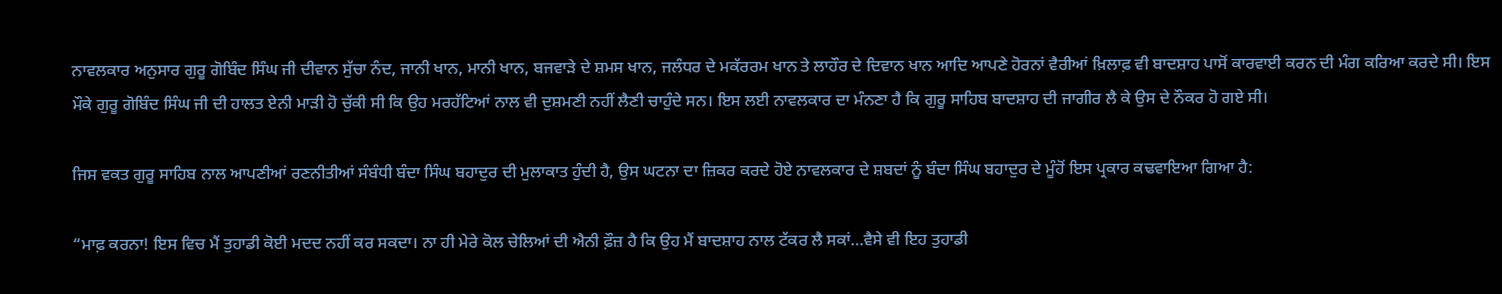ਨਾਵਲਕਾਰ ਅਨੁਸਾਰ ਗੁਰੂ ਗੋਬਿੰਦ ਸਿੰਘ ਜੀ ਦੀਵਾਨ ਸੁੱਚਾ ਨੰਦ, ਜਾਨੀ ਖਾਨ, ਮਾਨੀ ਖਾਨ, ਬਜਵਾੜੇ ਦੇ ਸ਼ਮਸ ਖਾਨ, ਜਲੰਧਰ ਦੇ ਮਕੱਰਰਮ ਖਾਨ ਤੇ ਲਾਹੌਰ ਦੇ ਦਿਵਾਨ ਖਾਨ ਆਦਿ ਆਪਣੇ ਹੋਰਨਾਂ ਵੈਰੀਆਂ ਖ਼ਿਲਾਫ਼ ਵੀ ਬਾਦਸ਼ਾਹ ਪਾਸੋਂ ਕਾਰਵਾਈ ਕਰਨ ਦੀ ਮੰਗ ਕਰਿਆ ਕਰਦੇ ਸੀ। ਇਸ ਮੌਕੇ ਗੁਰੂ ਗੋਬਿੰਦ ਸਿੰਘ ਜੀ ਦੀ ਹਾਲਤ ਏਨੀ ਮਾੜੀ ਹੋ ਚੁੱਕੀ ਸੀ ਕਿ ਉਹ ਮਰਹੱਟਿਆਂ ਨਾਲ ਵੀ ਦੁਸ਼ਮਣੀ ਨਹੀਂ ਲੈਣੀ ਚਾਹੁੰਦੇ ਸਨ। ਇਸ ਲਈ ਨਾਵਲਕਾਰ ਦਾ ਮੰਨਣਾ ਹੈ ਕਿ ਗੁਰੂ ਸਾਹਿਬ ਬਾਦਸ਼ਾਹ ਦੀ ਜਾਗੀਰ ਲੈ ਕੇ ਉਸ ਦੇ ਨੌਕਰ ਹੋ ਗਏ ਸੀ।

ਜਿਸ ਵਕਤ ਗੁਰੂ ਸਾਹਿਬ ਨਾਲ ਆਪਣੀਆਂ ਰਣਨੀਤੀਆਂ ਸੰਬੰਧੀ ਬੰਦਾ ਸਿੰਘ ਬਹਾਦੁਰ ਦੀ ਮੁਲਾਕਾਤ ਹੁੰਦੀ ਹੈ, ਉਸ ਘਟਨਾ ਦਾ ਜ਼ਿਕਰ ਕਰਦੇ ਹੋਏ ਨਾਵਲਕਾਰ ਦੇ ਸ਼ਬਦਾਂ ਨੂੰ ਬੰਦਾ ਸਿੰਘ ਬਹਾਦੁਰ ਦੇ ਮੂੰਹੋਂ ਇਸ ਪ੍ਰਕਾਰ ਕਢਵਾਇਆ ਗਿਆ ਹੈ:

“ਮਾਫ਼ ਕਰਨਾ! ਇਸ ਵਿਚ ਮੈਂ ਤੁਹਾਡੀ ਕੋਈ ਮਦਦ ਨਹੀਂ ਕਰ ਸਕਦਾ। ਨਾ ਹੀ ਮੇਰੇ ਕੋਲ ਚੇਲਿਆਂ ਦੀ ਐਨੀ ਫ਼ੌਜ਼ ਹੈ ਕਿ ਉਹ ਮੈਂ ਬਾਦਸ਼ਾਹ ਨਾਲ ਟੱਕਰ ਲੈ ਸਕਾਂ…ਵੈਸੇ ਵੀ ਇਹ ਤੁਹਾਡੀ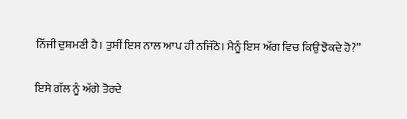ਨਿੱਜੀ ਦੁਸ਼ਮਣੀ ਹੈ। ਤੁਸੀਂ ਇਸ ਨਾਲ ਆਪ ਹੀ ਨਜਿੱਠੋ। ਮੈਨੂੰ ਇਸ ਅੱਗ ਵਿਚ ਕਿਉਂ ਝੋਕਦੇ ਹੋ?”

ਇਸੇ ਗੱਲ ਨੂੰ ਅੱਗੇ ਤੋਰਦੇ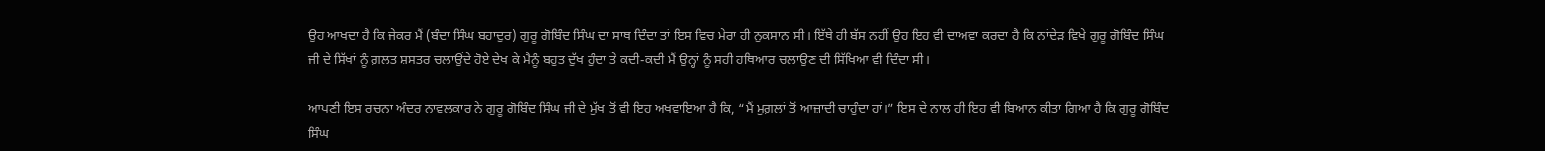ਉਹ ਆਖਦਾ ਹੈ ਕਿ ਜੇਕਰ ਮੈਂ (ਬੰਦਾ ਸਿੰਘ ਬਹਾਦੁਰ) ਗੁਰੂ ਗੋਬਿੰਦ ਸਿੰਘ ਦਾ ਸਾਥ ਦਿੰਦਾ ਤਾਂ ਇਸ ਵਿਚ ਮੇਰਾ ਹੀ ਨੁਕਸਾਨ ਸੀ। ਇੱਥੇ ਹੀ ਬੱਸ ਨਹੀਂ ਉਹ ਇਹ ਵੀ ਦਾਅਵਾ ਕਰਦਾ ਹੈ ਕਿ ਨਾਂਦੇੜ ਵਿਖੇ ਗੁਰੂ ਗੋਬਿੰਦ ਸਿੰਘ ਜੀ ਦੇ ਸਿੱਖਾਂ ਨੂੰ ਗ਼ਲਤ ਸ਼ਸਤਰ ਚਲਾਉਂਦੇ ਹੋਏ ਦੇਖ ਕੇ ਮੈਨੂੰ ਬਹੁਤ ਦੁੱਖ ਹੁੰਦਾ ਤੇ ਕਦੀ-ਕਦੀ ਮੈਂ ਉਨ੍ਹਾਂ ਨੂੰ ਸਹੀ ਹਥਿਆਰ ਚਲਾਉਣ ਦੀ ਸਿੱਖਿਆ ਵੀ ਦਿੰਦਾ ਸੀ।

ਆਪਣੀ ਇਸ ਰਚਨਾ ਅੰਦਰ ਨਾਵਲਕਾਰ ਨੇ ਗੁਰੂ ਗੋਬਿੰਦ ਸਿੰਘ ਜੀ ਦੇ ਮੁੱਖ ਤੋਂ ਵੀ ਇਹ ਅਖਵਾਇਆ ਹੈ ਕਿ, “ਮੈਂ ਮੁਗ਼ਲਾਂ ਤੋਂ ਆਜ਼ਾਦੀ ਚਾਹੁੰਦਾ ਹਾਂ।” ਇਸ ਦੇ ਨਾਲ ਹੀ ਇਹ ਵੀ ਬਿਆਨ ਕੀਤਾ ਗਿਆ ਹੈ ਕਿ ਗੁਰੂ ਗੋਬਿੰਦ ਸਿੰਘ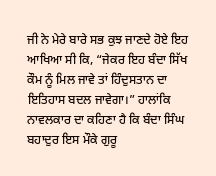ਜੀ ਨੇ ਮੇਰੇ ਬਾਰੇ ਸਭ ਕੁਝ ਜਾਣਦੇ ਹੋਏ ਇਹ ਆਖਿਆ ਸੀ ਕਿ, “ਜੇਕਰ ਇਹ ਬੰਦਾ ਸਿੱਖ ਕੌਮ ਨੂੰ ਮਿਲ ਜਾਵੇ ਤਾਂ ਹਿੰਦੁਸਤਾਨ ਦਾ ਇਤਿਹਾਸ ਬਦਲ ਜਾਵੇਗਾ।” ਹਾਲਾਂਕਿ ਨਾਵਲਕਾਰ ਦਾ ਕਹਿਣਾ ਹੈ ਕਿ ਬੰਦਾ ਸਿੰਘ ਬਹਾਦੁਰ ਇਸ ਮੌਕੇ ਗੁਰੂ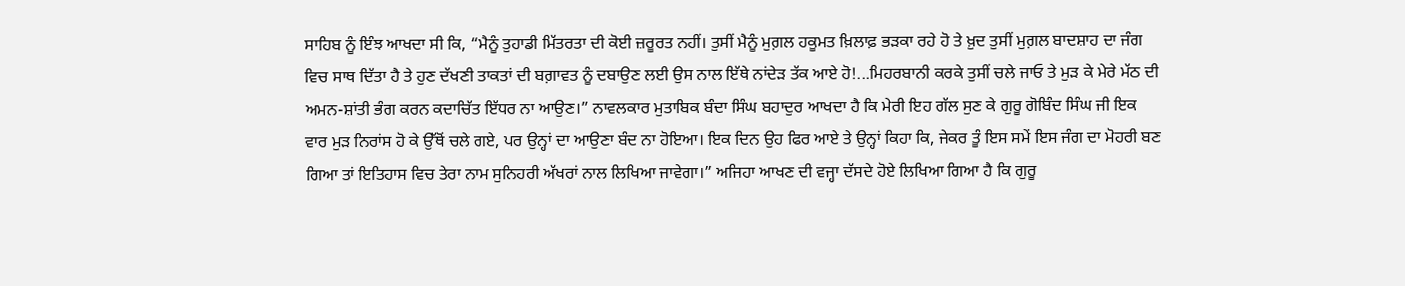ਸਾਹਿਬ ਨੂੰ ਇੰਝ ਆਖਦਾ ਸੀ ਕਿ, “ਮੈਨੂੰ ਤੁਹਾਡੀ ਮਿੱਤਰਤਾ ਦੀ ਕੋਈ ਜ਼ਰੂਰਤ ਨਹੀਂ। ਤੁਸੀਂ ਮੈਨੂੰ ਮੁਗ਼ਲ ਹਕੂਮਤ ਖ਼ਿਲਾਫ਼ ਭੜਕਾ ਰਹੇ ਹੋ ਤੇ ਖ਼ੁਦ ਤੁਸੀਂ ਮੁਗ਼ਲ ਬਾਦਸ਼ਾਹ ਦਾ ਜੰਗ ਵਿਚ ਸਾਥ ਦਿੱਤਾ ਹੈ ਤੇ ਹੁਣ ਦੱਖਣੀ ਤਾਕਤਾਂ ਦੀ ਬਗ਼ਾਵਤ ਨੂੰ ਦਬਾਉਣ ਲਈ ਉਸ ਨਾਲ ਇੱਥੇ ਨਾਂਦੇੜ ਤੱਕ ਆਏ ਹੋ!...ਮਿਹਰਬਾਨੀ ਕਰਕੇ ਤੁਸੀਂ ਚਲੇ ਜਾਓ ਤੇ ਮੁੜ ਕੇ ਮੇਰੇ ਮੱਠ ਦੀ ਅਮਨ-ਸ਼ਾਂਤੀ ਭੰਗ ਕਰਨ ਕਦਾਚਿੱਤ ਇੱਧਰ ਨਾ ਆਉਣ।” ਨਾਵਲਕਾਰ ਮੁਤਾਬਿਕ ਬੰਦਾ ਸਿੰਘ ਬਹਾਦੁਰ ਆਖਦਾ ਹੈ ਕਿ ਮੇਰੀ ਇਹ ਗੱਲ ਸੁਣ ਕੇ ਗੁਰੂ ਗੋਬਿੰਦ ਸਿੰਘ ਜੀ ਇਕ ਵਾਰ ਮੁੜ ਨਿਰਾਂਸ ਹੋ ਕੇ ਉੱਥੋਂ ਚਲੇ ਗਏ, ਪਰ ਉਨ੍ਹਾਂ ਦਾ ਆਉਣਾ ਬੰਦ ਨਾ ਹੋਇਆ। ਇਕ ਦਿਨ ਉਹ ਫਿਰ ਆਏ ਤੇ ਉਨ੍ਹਾਂ ਕਿਹਾ ਕਿ, ਜੇਕਰ ਤੂੰ ਇਸ ਸਮੇਂ ਇਸ ਜੰਗ ਦਾ ਮੋਹਰੀ ਬਣ ਗਿਆ ਤਾਂ ਇਤਿਹਾਸ ਵਿਚ ਤੇਰਾ ਨਾਮ ਸੁਨਿਹਰੀ ਅੱਖਰਾਂ ਨਾਲ ਲਿਖਿਆ ਜਾਵੇਗਾ।” ਅਜਿਹਾ ਆਖਣ ਦੀ ਵਜ੍ਹਾ ਦੱਸਦੇ ਹੋਏ ਲਿਖਿਆ ਗਿਆ ਹੈ ਕਿ ਗੁਰੂ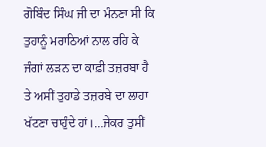ਗੋਬਿੰਦ ਸਿੰਘ ਜੀ ਦਾ ਮੰਨਣਾ ਸੀ ਕਿ ਤੁਹਾਨੂੰ ਮਰਾਠਿਆਂ ਨਾਲ ਰਹਿ ਕੇ ਜੰਗਾਂ ਲੜਨ ਦਾ ਕਾਫ਼ੀ ਤਜ਼ਰਬਾ ਹੈ ਤੇ ਅਸੀਂ ਤੁਹਾਡੇ ਤਜ਼ਰਬੇ ਦਾ ਲਾਹਾ ਖੱਟਣਾ ਚਾਹੁੰਦੇ ਹਾਂ।…ਜੇਕਰ ਤੁਸੀਂ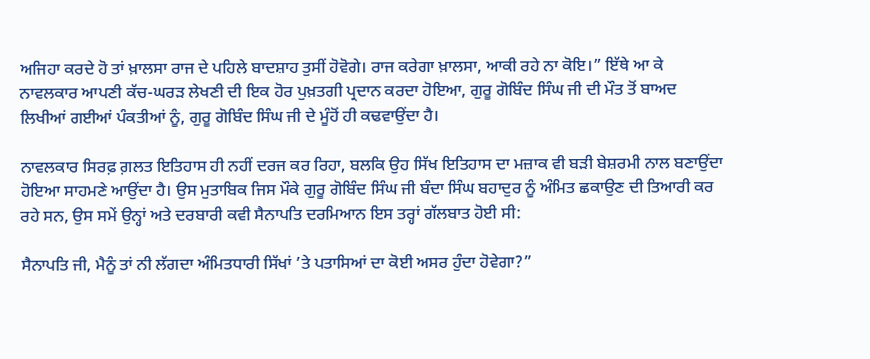ਅਜਿਹਾ ਕਰਦੇ ਹੋ ਤਾਂ ਖ਼ਾਲਸਾ ਰਾਜ ਦੇ ਪਹਿਲੇ ਬਾਦਸ਼ਾਹ ਤੁਸੀਂ ਹੋਵੋਗੇ। ਰਾਜ ਕਰੇਗਾ ਖ਼ਾਲਸਾ, ਆਕੀ ਰਹੇ ਨਾ ਕੋਇ।” ਇੱਥੇ ਆ ਕੇ ਨਾਵਲਕਾਰ ਆਪਣੀ ਕੱਚ-ਘਰੜ ਲੇਖਣੀ ਦੀ ਇਕ ਹੋਰ ਪੁਖ਼ਤਗੀ ਪ੍ਰਦਾਨ ਕਰਦਾ ਹੋਇਆ, ਗੁਰੂ ਗੋਬਿੰਦ ਸਿੰਘ ਜੀ ਦੀ ਮੌਤ ਤੋਂ ਬਾਅਦ ਲਿਖੀਆਂ ਗਈਆਂ ਪੰਕਤੀਆਂ ਨੂੰ, ਗੁਰੂ ਗੋਬਿੰਦ ਸਿੰਘ ਜੀ ਦੇ ਮੂੰਹੋਂ ਹੀ ਕਢਵਾਉਂਦਾ ਹੈ।

ਨਾਵਲਕਾਰ ਸਿਰਫ਼ ਗ਼ਲਤ ਇਤਿਹਾਸ ਹੀ ਨਹੀਂ ਦਰਜ ਕਰ ਰਿਹਾ, ਬਲਕਿ ਉਹ ਸਿੱਖ ਇਤਿਹਾਸ ਦਾ ਮਜ਼ਾਕ ਵੀ ਬੜੀ ਬੇਸ਼ਰਮੀ ਨਾਲ ਬਣਾਉਂਦਾ ਹੋਇਆ ਸਾਹਮਣੇ ਆਉਂਦਾ ਹੈ। ਉਸ ਮੁਤਾਬਿਕ ਜਿਸ ਮੌਕੇ ਗੁਰੂ ਗੋਬਿੰਦ ਸਿੰਘ ਜੀ ਬੰਦਾ ਸਿੰਘ ਬਹਾਦੁਰ ਨੂੰ ਅੰਮਿਤ ਛਕਾਉਣ ਦੀ ਤਿਆਰੀ ਕਰ ਰਹੇ ਸਨ, ਉਸ ਸਮੇਂ ਉਨ੍ਹਾਂ ਅਤੇ ਦਰਬਾਰੀ ਕਵੀ ਸੈਨਾਪਤਿ ਦਰਮਿਆਨ ਇਸ ਤਰ੍ਹਾਂ ਗੱਲਬਾਤ ਹੋਈ ਸੀ:

ਸੈਨਾਪਤਿ ਜੀ, ਮੈਨੂੰ ਤਾਂ ਨੀ ਲੱਗਦਾ ਅੰਮਿਤਧਾਰੀ ਸਿੱਖਾਂ ’ਤੇ ਪਤਾਸਿਆਂ ਦਾ ਕੋਈ ਅਸਰ ਹੁੰਦਾ ਹੋਵੇਗਾ?”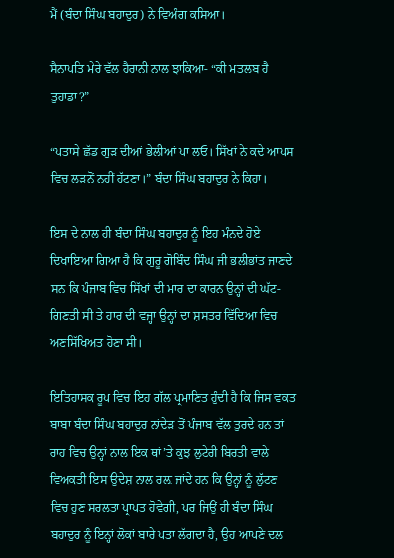ਮੈਂ (ਬੰਦਾ ਸਿੰਘ ਬਹਾਦੁਰ) ਨੇ ਵਿਅੰਗ ਕਸਿਆ।

ਸੈਨਾਪਤਿ ਮੇਰੇ ਵੱਲ ਹੈਰਾਨੀ ਨਾਲ ਝਾਕਿਆ- “ਕੀ ਮਤਲਬ ਹੈ ਤੁਹਾਡਾ?”

“ਪਤਾਸੇ ਛੱਡ ਗੁੜ ਦੀਆਂ ਭੇਲੀਆਂ ਪਾ ਲਓ। ਸਿੱਖਾਂ ਨੇ ਕਦੇ ਆਪਸ ਵਿਚ ਲੜਨੋਂ ਨਹੀਂ ਹੱਟਣਾ।” ਬੰਦਾ ਸਿੰਘ ਬਹਾਦੁਰ ਨੇ ਕਿਹਾ।

ਇਸ ਦੇ ਨਾਲ ਹੀ ਬੰਦਾ ਸਿੰਘ ਬਹਾਦੁਰ ਨੂੰ ਇਹ ਮੰਨਦੇ ਹੋਏ ਦਿਖਾਇਆ ਗਿਆ ਹੈ ਕਿ ਗੁਰੂ ਗੋਬਿੰਦ ਸਿੰਘ ਜੀ ਭਲੀਭਾਂਤ ਜਾਣਦੇ ਸਨ ਕਿ ਪੰਜਾਬ ਵਿਚ ਸਿੱਖਾਂ ਦੀ ਮਾਰ ਦਾ ਕਾਰਨ ਉਨ੍ਹਾਂ ਦੀ ਘੱਟ-ਗਿਣਤੀ ਸੀ ਤੇ ਹਾਰ ਦੀ ਵਜ੍ਹਾ ਉਨ੍ਹਾਂ ਦਾ ਸ਼ਸਤਰ ਵਿੱਦਿਆ ਵਿਚ ਅਣਸਿੱਖਿਅਤ ਹੋਣਾ ਸੀ।

ਇਤਿਹਾਸਕ ਰੂਪ ਵਿਚ ਇਹ ਗੱਲ ਪ੍ਰਮਾਣਿਤ ਹੁੰਦੀ ਹੈ ਕਿ ਜਿਸ ਵਕਤ ਬਾਬਾ ਬੰਦਾ ਸਿੰਘ ਬਹਾਦੁਰ ਨਾਂਦੇੜ ਤੋਂ ਪੰਜਾਬ ਵੱਲ ਤੁਰਦੇ ਹਨ ਤਾਂ ਰਾਹ ਵਿਚ ਉਨ੍ਹਾਂ ਨਾਲ ਇਕ ਥਾਂ’ਤੇ ਕੁਝ ਲੁਟੇਰੀ ਬਿਰਤੀ ਵਾਲੇ ਵਿਅਕਤੀ ਇਸ ਉਦੇਸ਼ ਨਾਲ ਰਲ਼ ਜਾਂਦੇ ਹਨ ਕਿ ਉਨ੍ਹਾਂ ਨੂੰ ਲੁੱਟਣ ਵਿਚ ਹੁਣ ਸਰਲਤਾ ਪ੍ਰਾਪਤ ਹੋਵੇਗੀ, ਪਰ ਜਿਉਂ ਹੀ ਬੰਦਾ ਸਿੰਘ ਬਹਾਦੁਰ ਨੂੰ ਇਨ੍ਹਾਂ ਲੋਕਾਂ ਬਾਰੇ ਪਤਾ ਲੱਗਦਾ ਹੈ, ਉਹ ਆਪਣੇ ਦਲ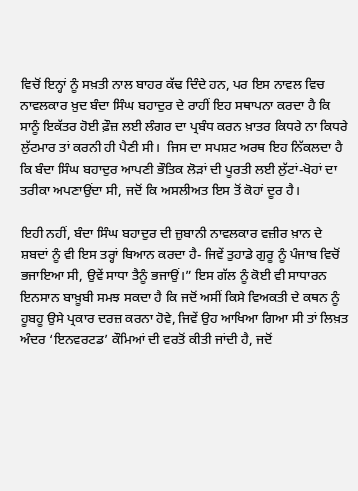ਵਿਚੋਂ ਇਨ੍ਹਾਂ ਨੂੰ ਸਖ਼ਤੀ ਨਾਲ ਬਾਹਰ ਕੱਢ ਦਿੰਦੇ ਹਨ, ਪਰ ਇਸ ਨਾਵਲ ਵਿਚ ਨਾਵਲਕਾਰ ਖ਼ੁਦ ਬੰਦਾ ਸਿੰਘ ਬਹਾਦੁਰ ਦੇ ਰਾਹੀਂ ਇਹ ਸਥਾਪਨਾ ਕਰਦਾ ਹੈ ਕਿ ਸਾਨੂੰ ਇਕੱਤਰ ਹੋਈ ਫ਼ੌਜ਼ ਲਈ ਲੰਗਰ ਦਾ ਪ੍ਰਬੰਧ ਕਰਨ ਖ਼ਾਤਰ ਕਿਧਰੇ ਨਾ ਕਿਧਰੇ ਲੁੱਟਮਾਰ ਤਾਂ ਕਰਨੀ ਹੀ ਪੈਣੀ ਸੀ।  ਜਿਸ ਦਾ ਸਪਸ਼ਟ ਅਰਥ ਇਹ ਨਿੱਕਲਦਾ ਹੈ ਕਿ ਬੰਦਾ ਸਿੰਘ ਬਹਾਦੁਰ ਆਪਣੀ ਭੌਤਿਕ ਲੋੜਾਂ ਦੀ ਪੂਰਤੀ ਲਈ ਲੁੱਟਾਂ-ਖੋਹਾਂ ਦਾ ਤਰੀਕਾ ਅਪਣਾਉਂਦਾ ਸੀ, ਜਦੋਂ ਕਿ ਅਸਲੀਅਤ ਇਸ ਤੋਂ ਕੋਹਾਂ ਦੂਰ ਹੈ।

ਇਹੀ ਨਹੀਂ, ਬੰਦਾ ਸਿੰਘ ਬਹਾਦੁਰ ਦੀ ਜ਼ੁਬਾਨੀ ਨਾਵਲਕਾਰ ਵਜ਼ੀਰ ਖ਼ਾਨ ਦੇ ਸ਼ਬਦਾਂ ਨੂੰ ਵੀ ਇਸ ਤਰ੍ਹਾਂ ਬਿਆਨ ਕਰਦਾ ਹੈ- ਜਿਵੇਂ ਤੁਹਾਡੇ ਗੁਰੂ ਨੂੰ ਪੰਜਾਬ ਵਿਚੋਂ ਭਜਾਇਆ ਸੀ, ਉਵੇਂ ਸਾਧਾ ਤੈਨੂੰ ਭਜਾਉਂ।” ਇਸ ਗੱਲ ਨੂੰ ਕੋਈ ਵੀ ਸਾਧਾਰਨ ਇਨਸਾਨ ਬਾਖ਼ੂਬੀ ਸਮਝ ਸਕਦਾ ਹੈ ਕਿ ਜਦੋਂ ਅਸੀਂ ਕਿਸੇ ਵਿਅਕਤੀ ਦੇ ਕਥਨ ਨੂੰ ਹੂਬਹੂ ਉਸੇ ਪ੍ਰਕਾਰ ਦਰਜ਼ ਕਰਨਾ ਹੋਵੇ, ਜਿਵੇਂ ਉਹ ਆਖਿਆ ਗਿਆ ਸੀ ਤਾਂ ਲਿਖ਼ਤ ਅੰਦਰ ‘ਇਨਵਰਟਡ’ ਕੌਮਿਆਂ ਦੀ ਵਰਤੋਂ ਕੀਤੀ ਜਾਂਦੀ ਹੈ, ਜਦੋਂ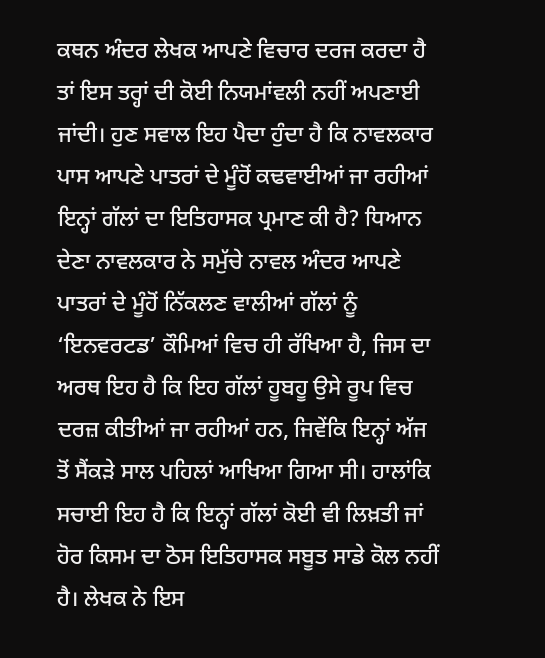ਕਥਨ ਅੰਦਰ ਲੇਖਕ ਆਪਣੇ ਵਿਚਾਰ ਦਰਜ ਕਰਦਾ ਹੈ ਤਾਂ ਇਸ ਤਰ੍ਹਾਂ ਦੀ ਕੋਈ ਨਿਯਮਾਂਵਲੀ ਨਹੀਂ ਅਪਣਾਈ ਜਾਂਦੀ। ਹੁਣ ਸਵਾਲ ਇਹ ਪੈਦਾ ਹੁੰਦਾ ਹੈ ਕਿ ਨਾਵਲਕਾਰ ਪਾਸ ਆਪਣੇ ਪਾਤਰਾਂ ਦੇ ਮੂੰਹੋਂ ਕਢਵਾਈਆਂ ਜਾ ਰਹੀਆਂ ਇਨ੍ਹਾਂ ਗੱਲਾਂ ਦਾ ਇਤਿਹਾਸਕ ਪ੍ਰਮਾਣ ਕੀ ਹੈ? ਧਿਆਨ ਦੇਣਾ ਨਾਵਲਕਾਰ ਨੇ ਸਮੁੱਚੇ ਨਾਵਲ ਅੰਦਰ ਆਪਣੇ ਪਾਤਰਾਂ ਦੇ ਮੂੰਹੋਂ ਨਿੱਕਲਣ ਵਾਲੀਆਂ ਗੱਲਾਂ ਨੂੰ ‘ਇਨਵਰਟਡ’ ਕੌਮਿਆਂ ਵਿਚ ਹੀ ਰੱਖਿਆ ਹੈ, ਜਿਸ ਦਾ ਅਰਥ ਇਹ ਹੈ ਕਿ ਇਹ ਗੱਲਾਂ ਹੂਬਹੂ ਉਸੇ ਰੂਪ ਵਿਚ ਦਰਜ਼ ਕੀਤੀਆਂ ਜਾ ਰਹੀਆਂ ਹਨ, ਜਿਵੇਂਕਿ ਇਨ੍ਹਾਂ ਅੱਜ ਤੋਂ ਸੈਂਕੜੇ ਸਾਲ ਪਹਿਲਾਂ ਆਖਿਆ ਗਿਆ ਸੀ। ਹਾਲਾਂਕਿ ਸਚਾਈ ਇਹ ਹੈ ਕਿ ਇਨ੍ਹਾਂ ਗੱਲਾਂ ਕੋਈ ਵੀ ਲਿਖ਼ਤੀ ਜਾਂ ਹੋਰ ਕਿਸਮ ਦਾ ਠੋਸ ਇਤਿਹਾਸਕ ਸਬੂਤ ਸਾਡੇ ਕੋਲ ਨਹੀਂ ਹੈ। ਲੇਖਕ ਨੇ ਇਸ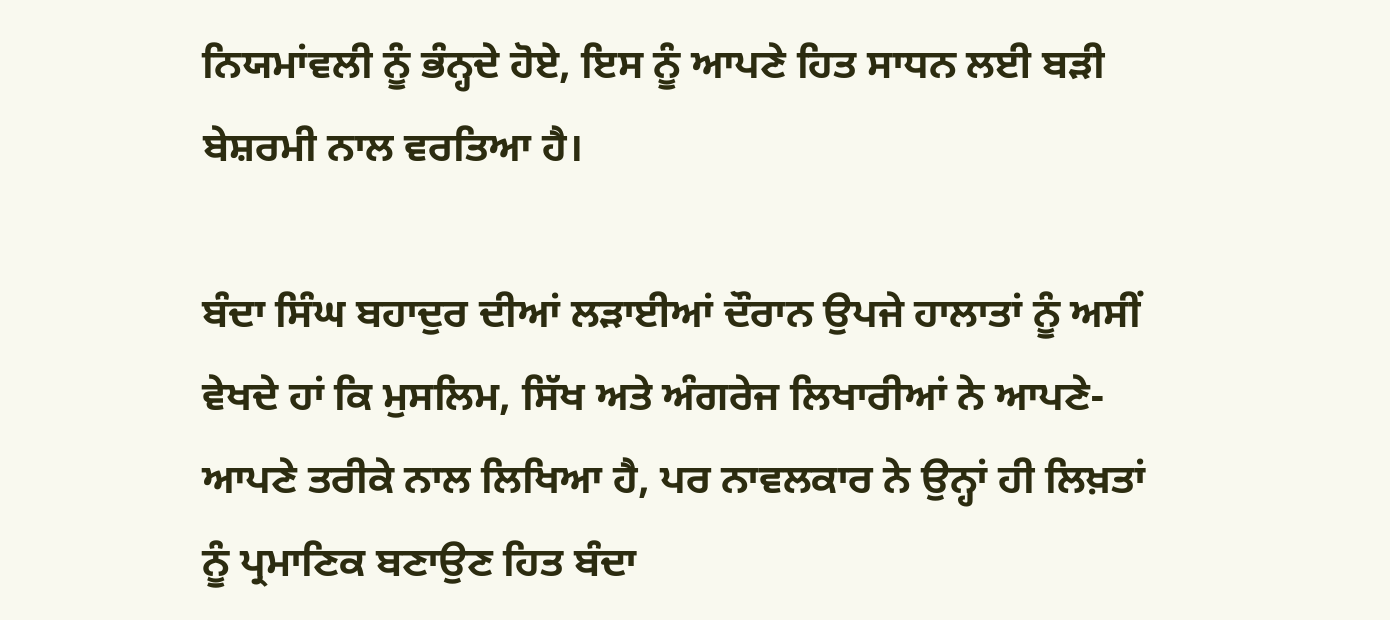ਨਿਯਮਾਂਵਲੀ ਨੂੰ ਭੰਨ੍ਹਦੇ ਹੋਏ, ਇਸ ਨੂੰ ਆਪਣੇ ਹਿਤ ਸਾਧਨ ਲਈ ਬੜੀ ਬੇਸ਼ਰਮੀ ਨਾਲ ਵਰਤਿਆ ਹੈ।

ਬੰਦਾ ਸਿੰਘ ਬਹਾਦੁਰ ਦੀਆਂ ਲੜਾਈਆਂ ਦੌਰਾਨ ਉਪਜੇ ਹਾਲਾਤਾਂ ਨੂੰ ਅਸੀਂ ਵੇਖਦੇ ਹਾਂ ਕਿ ਮੁਸਲਿਮ, ਸਿੱਖ ਅਤੇ ਅੰਗਰੇਜ ਲਿਖਾਰੀਆਂ ਨੇ ਆਪਣੇ-ਆਪਣੇ ਤਰੀਕੇ ਨਾਲ ਲਿਖਿਆ ਹੈ, ਪਰ ਨਾਵਲਕਾਰ ਨੇ ਉਨ੍ਹਾਂ ਹੀ ਲਿਖ਼ਤਾਂ ਨੂੰ ਪ੍ਰਮਾਣਿਕ ਬਣਾਉਣ ਹਿਤ ਬੰਦਾ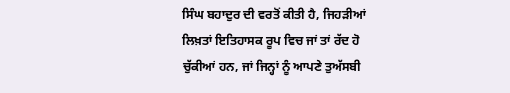ਸਿੰਘ ਬਹਾਦੁਰ ਦੀ ਵਰਤੋਂ ਕੀਤੀ ਹੈ, ਜਿਹੜੀਆਂ ਲਿਖ਼ਤਾਂ ਇਤਿਹਾਸਕ ਰੂਪ ਵਿਚ ਜਾਂ ਤਾਂ ਰੱਦ ਹੋ ਚੁੱਕੀਆਂ ਹਨ, ਜਾਂ ਜਿਨ੍ਹਾਂ ਨੂੰ ਆਪਣੇ ਤੁਅੱਸਬੀ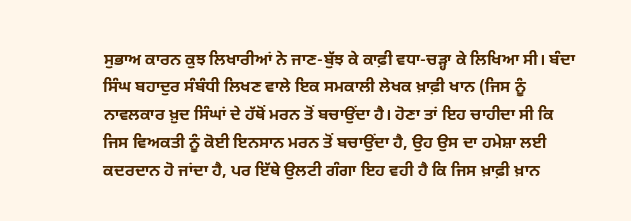ਸੁਭਾਅ ਕਾਰਨ ਕੁਝ ਲਿਖਾਰੀਆਂ ਨੇ ਜਾਣ-ਬੁੱਝ ਕੇ ਕਾਫ਼ੀ ਵਧਾ-ਚੜ੍ਹਾ ਕੇ ਲਿਖਿਆ ਸੀ। ਬੰਦਾ ਸਿੰਘ ਬਹਾਦੁਰ ਸੰਬੰਧੀ ਲਿਖਣ ਵਾਲੇ ਇਕ ਸਮਕਾਲੀ ਲੇਖਕ ਖ਼ਾਫ਼ੀ ਖਾਨ (ਜਿਸ ਨੂੰ ਨਾਵਲਕਾਰ ਖ਼ੁਦ ਸਿੰਘਾਂ ਦੇ ਹੱਥੋਂ ਮਰਨ ਤੋਂ ਬਚਾਉਂਦਾ ਹੈ। ਹੋਣਾ ਤਾਂ ਇਹ ਚਾਹੀਦਾ ਸੀ ਕਿ ਜਿਸ ਵਿਅਕਤੀ ਨੂੰ ਕੋਈ ਇਨਸਾਨ ਮਰਨ ਤੋਂ ਬਚਾਉਂਦਾ ਹੈ, ਉਹ ਉਸ ਦਾ ਹਮੇਸ਼ਾ ਲਈ ਕਦਰਦਾਨ ਹੋ ਜਾਂਦਾ ਹੈ, ਪਰ ਇੱਥੇ ਉਲਟੀ ਗੰਗਾ ਇਹ ਵਹੀ ਹੈ ਕਿ ਜਿਸ ਖ਼ਾਫ਼ੀ ਖ਼ਾਨ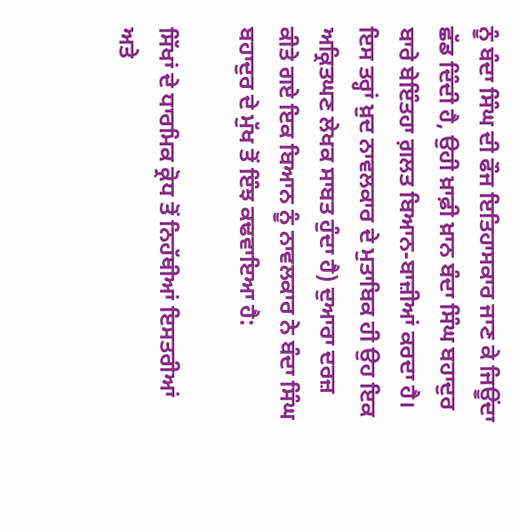ਨੂੰ ਬੰਦਾ ਸਿੰਘ ਦੀ ਫੌਜ ਇਤਿਹਾਸਕਾਰ ਜਾਣ ਕੇ ਜਿਊਂਦਾ ਛੱਡ ਦਿੰਦੀ ਹੈ, ਉਹੀ ਖ਼ਾਫ਼ੀ ਖ਼ਾਨ ਬੰਦਾ ਸਿੰਘ ਬਹਾਦੁਰ ਬਾਰੇ ਬੇਇੰਤਹਾ ਗ਼ਲਤ ਬਿਆਨ-ਬਾਜ਼ੀਆਂ ਕਰਦਾ ਹੈ। ਇਸ ਤਰ੍ਹਾਂ ਖ਼ੁਦ ਨਾਵਲਕਾਰ ਦੇ ਮੁਤਾਬਿਕ ਹੀ ਉਹ ਇਕ ਅਕ੍ਰਿਤਘਣ ਲੇਖਕ ਸਾਬਤ ਹੁੰਦਾ ਹੈ) ਦੁਆਰਾ ਦਰਜ਼ ਕੀਤੇ ਗਏ ਇਕ ਬਿਆਨ ਨੂੰ ਨਾਵਲਕਾਰ ਨੇ ਬੰਦਾ ਸਿੰਘ ਬਹਾਦੁਰ ਦੇ ਮੁੱਖ ਤੋਂ ਇੰਝ ਕਢਵਾਇਆ ਹੈ:

ਸਿੱਖਾਂ ਦੇ ਧਾਰਮਿਕ ਕ੍ਰੋਧ ਤੋਂ ਨਿਹੱਥੀਆਂ ਇਸਤਰੀਆਂ ਅਤੇ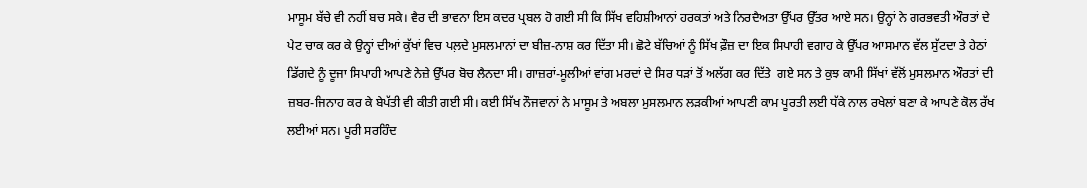ਮਾਸੂਮ ਬੱਚੇ ਵੀ ਨਹੀਂ ਬਚ ਸਕੇ। ਵੈਰ ਦੀ ਭਾਵਨਾ ਇਸ ਕਦਰ ਪ੍ਰਬਲ ਹੋ ਗਈ ਸੀ ਕਿ ਸਿੱਖ ਵਹਿਸ਼ੀਆਨਾਂ ਹਰਕਤਾਂ ਅਤੇ ਨਿਰਦੈਅਤਾ ਉੱਪਰ ਉੱਤਰ ਆਏ ਸਨ। ਉਨ੍ਹਾਂ ਨੇ ਗਰਭਵਤੀ ਔਰਤਾਂ ਦੇ ਪੇਟ ਚਾਕ ਕਰ ਕੇ ਉਨ੍ਹਾਂ ਦੀਆਂ ਕੁੱਖਾਂ ਵਿਚ ਪਲ਼ਦੇ ਮੁਸਲਮਾਨਾਂ ਦਾ ਬੀਜ਼-ਨਾਸ਼ ਕਰ ਦਿੱਤਾ ਸੀ। ਛੋਟੇ ਬੱਚਿਆਂ ਨੂੰ ਸਿੱਖ ਫ਼ੌਜ਼ ਦਾ ਇਕ ਸਿਪਾਹੀ ਵਗਾਹ ਕੇ ਉੱਪਰ ਆਸਮਾਨ ਵੱਲ ਸੁੱਟਦਾ ਤੇ ਹੇਠਾਂ ਡਿੱਗਦੇ ਨੂੰ ਦੂਜਾ ਸਿਪਾਹੀ ਆਪਣੇ ਨੇਜ਼ੇ ਉੱਪਰ ਬੋਚ ਲੈਨਦਾ ਸੀ। ਗਾਜ਼ਰਾਂ-ਮੂਲੀਆਂ ਵਾਂਗ ਮਰਦਾਂ ਦੇ ਸਿਰ ਧੜਾਂ ਤੋਂ ਅਲੱਗ ਕਰ ਦਿੱਤੇ  ਗਏ ਸਨ ਤੇ ਕੁਝ ਕਾਮੀ ਸਿੱਖਾਂ ਵੱਲੋਂ ਮੁਸਲਮਾਨ ਔਰਤਾਂ ਦੀ ਜ਼ਬਰ-ਜਿਨਾਹ ਕਰ ਕੇ ਬੇਪੱਤੀ ਵੀ ਕੀਤੀ ਗਈ ਸੀ। ਕਈ ਸਿੱਖ ਨੌਜਵਾਨਾਂ ਨੇ ਮਾਸੂਮ ਤੇ ਅਬਲਾ ਮੁਸਲਮਾਨ ਲੜਕੀਆਂ ਆਪਣੀ ਕਾਮ ਪੂਰਤੀ ਲਈ ਧੱਕੇ ਨਾਲ ਰਖੇਲਾਂ ਬਣਾ ਕੇ ਆਪਣੇ ਕੋਲ ਰੱਖ ਲਈਆਂ ਸਨ। ਪੂਰੀ ਸਰਹਿੰਦ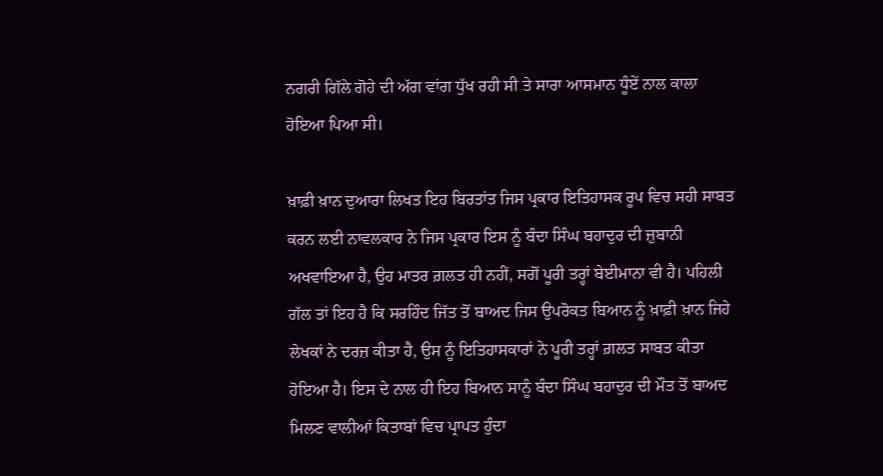ਨਗਰੀ ਗਿੱਲੇ ਗੋਹੇ ਦੀ ਅੱਗ ਵਾਂਗ ਧੁੱਖ ਰਹੀ ਸੀ ਤੇ ਸਾਰਾ ਆਸਮਾਨ ਧੂੰਏਂ ਨਾਲ ਕਾਲਾ ਹੋਇਆ ਪਿਆ ਸੀ।

ਖ਼ਾਫ਼ੀ ਖ਼ਾਨ ਦੁਆਰਾ ਲਿਖਤ ਇਹ ਬਿਰਤਾਂਤ ਜਿਸ ਪ੍ਰਕਾਰ ਇਤਿਹਾਸਕ ਰੂਪ ਵਿਚ ਸਹੀ ਸਾਬਤ ਕਰਨ ਲਈ ਨਾਵਲਕਾਰ ਨੇ ਜਿਸ ਪ੍ਰਕਾਰ ਇਸ ਨੂੰ ਬੰਦਾ ਸਿੰਘ ਬਹਾਦੁਰ ਦੀ ਜ਼ੁਬਾਨੀ ਅਖਵਾਇਆ ਹੈ, ਉਹ ਮਾਤਰ ਗ਼ਲਤ ਹੀ ਨਹੀਂ, ਸਗੋਂ ਪੂਰੀ ਤਰ੍ਹਾਂ ਬੇਈਮਾਨਾ ਵੀ ਹੈ। ਪਹਿਲੀ ਗੱਲ ਤਾਂ ਇਹ ਹੈ ਕਿ ਸਰਹਿੰਦ ਜਿੱਤ ਤੋਂ ਬਾਅਦ ਜਿਸ ਉਪਰੋਕਤ ਬਿਆਨ ਨੂੰ ਖ਼ਾਫ਼ੀ ਖ਼ਾਨ ਜਿਹੇ ਲੇਖਕਾਂ ਨੇ ਦਰਜ਼ ਕੀਤਾ ਹੈ, ਉਸ ਨੂੰ ਇਤਿਹਾਸਕਾਰਾਂ ਨੇ ਪੂਰੀ ਤਰ੍ਹਾਂ ਗ਼ਲਤ ਸਾਬਤ ਕੀਤਾ ਹੋਇਆ ਹੈ। ਇਸ ਦੇ ਨਾਲ ਹੀ ਇਹ ਬਿਆਨ ਸਾਨੂੰ ਬੰਦਾ ਸਿੰਘ ਬਹਾਦੁਰ ਦੀ ਮੌਤ ਤੋਂ ਬਾਅਦ ਮਿਲਣ ਵਾਲੀਆਂ ਕਿਤਾਬਾਂ ਵਿਚ ਪ੍ਰਾਪਤ ਹੁੰਦਾ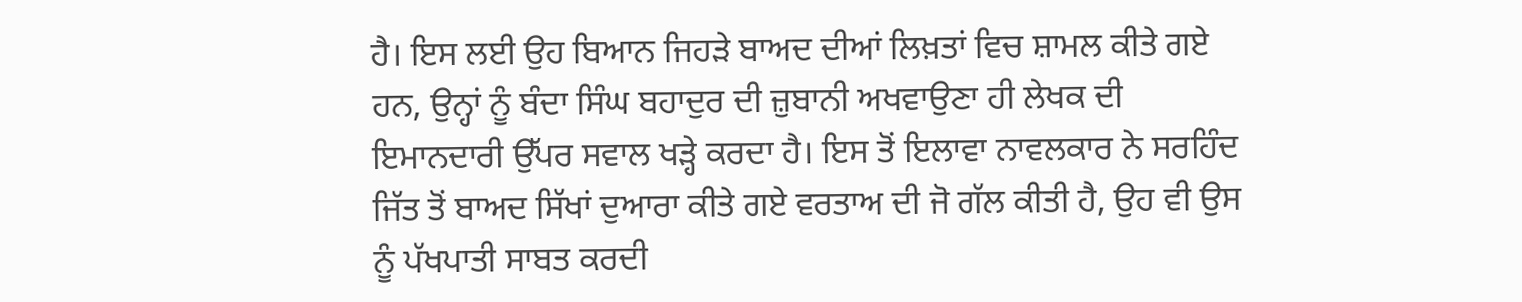ਹੈ। ਇਸ ਲਈ ਉਹ ਬਿਆਨ ਜਿਹੜੇ ਬਾਅਦ ਦੀਆਂ ਲਿਖ਼ਤਾਂ ਵਿਚ ਸ਼ਾਮਲ ਕੀਤੇ ਗਏ ਹਨ, ਉਨ੍ਹਾਂ ਨੂੰ ਬੰਦਾ ਸਿੰਘ ਬਹਾਦੁਰ ਦੀ ਜ਼ੁਬਾਨੀ ਅਖਵਾਉਣਾ ਹੀ ਲੇਖਕ ਦੀ ਇਮਾਨਦਾਰੀ ਉੱਪਰ ਸਵਾਲ ਖੜ੍ਹੇ ਕਰਦਾ ਹੈ। ਇਸ ਤੋਂ ਇਲਾਵਾ ਨਾਵਲਕਾਰ ਨੇ ਸਰਹਿੰਦ ਜਿੱਤ ਤੋਂ ਬਾਅਦ ਸਿੱਖਾਂ ਦੁਆਰਾ ਕੀਤੇ ਗਏ ਵਰਤਾਅ ਦੀ ਜੋ ਗੱਲ ਕੀਤੀ ਹੈ, ਉਹ ਵੀ ਉਸ ਨੂੰ ਪੱਖਪਾਤੀ ਸਾਬਤ ਕਰਦੀ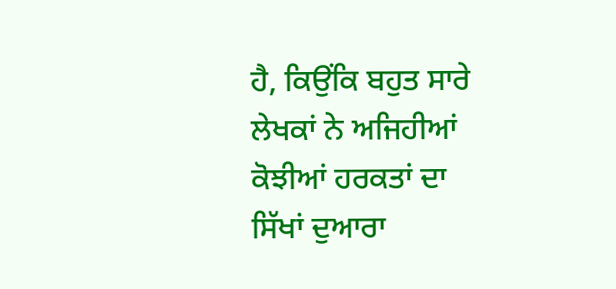ਹੈ, ਕਿਉਂਕਿ ਬਹੁਤ ਸਾਰੇ ਲੇਖਕਾਂ ਨੇ ਅਜਿਹੀਆਂ ਕੋਝੀਆਂ ਹਰਕਤਾਂ ਦਾ ਸਿੱਖਾਂ ਦੁਆਰਾ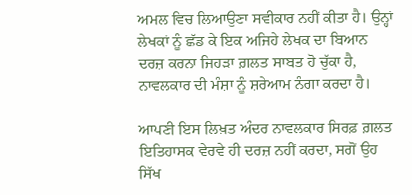ਅਮਲ ਵਿਚ ਲਿਆਉਣਾ ਸਵੀਕਾਰ ਨਹੀਂ ਕੀਤਾ ਹੈ। ਉਨ੍ਹਾਂ ਲੇਖਕਾਂ ਨੂੰ ਛੱਡ ਕੇ ਇਕ ਅਜਿਹੇ ਲੇਖਕ ਦਾ ਬਿਆਨ ਦਰਜ਼ ਕਰਨਾ ਜਿਹੜਾ ਗ਼ਲਤ ਸਾਬਤ ਹੋ ਚੁੱਕਾ ਹੈ, ਨਾਵਲਕਾਰ ਦੀ ਮੰਸ਼ਾ ਨੂੰ ਸ਼ਰੇਆਮ ਨੰਗਾ ਕਰਦਾ ਹੈ।

ਆਪਣੀ ਇਸ ਲਿਖ਼ਤ ਅੰਦਰ ਨਾਵਲਕਾਰ ਸਿਰਫ਼ ਗ਼ਲਤ ਇਤਿਹਾਸਕ ਵੇਰਵੇ ਹੀ ਦਰਜ਼ ਨਹੀਂ ਕਰਦਾ, ਸਗੋਂ ਉਹ ਸਿੱਖ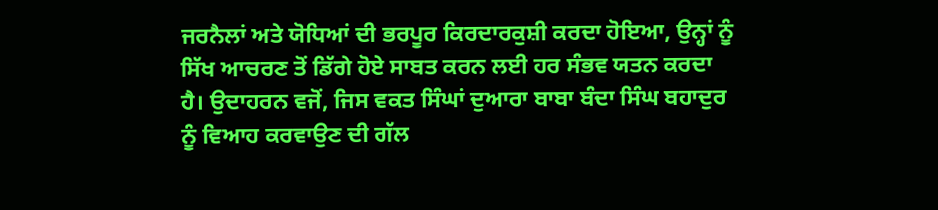ਜਰਨੈਲਾਂ ਅਤੇ ਯੋਧਿਆਂ ਦੀ ਭਰਪੂਰ ਕਿਰਦਾਰਕੁਸ਼ੀ ਕਰਦਾ ਹੋਇਆ, ਉਨ੍ਹਾਂ ਨੂੰ ਸਿੱਖ ਆਚਰਣ ਤੋਂ ਡਿੱਗੇ ਹੋਏ ਸਾਬਤ ਕਰਨ ਲਈ ਹਰ ਸੰਭਵ ਯਤਨ ਕਰਦਾ ਹੈ। ਉਦਾਹਰਨ ਵਜੋਂ, ਜਿਸ ਵਕਤ ਸਿੰਘਾਂ ਦੁਆਰਾ ਬਾਬਾ ਬੰਦਾ ਸਿੰਘ ਬਹਾਦੁਰ ਨੂੰ ਵਿਆਹ ਕਰਵਾਉਣ ਦੀ ਗੱਲ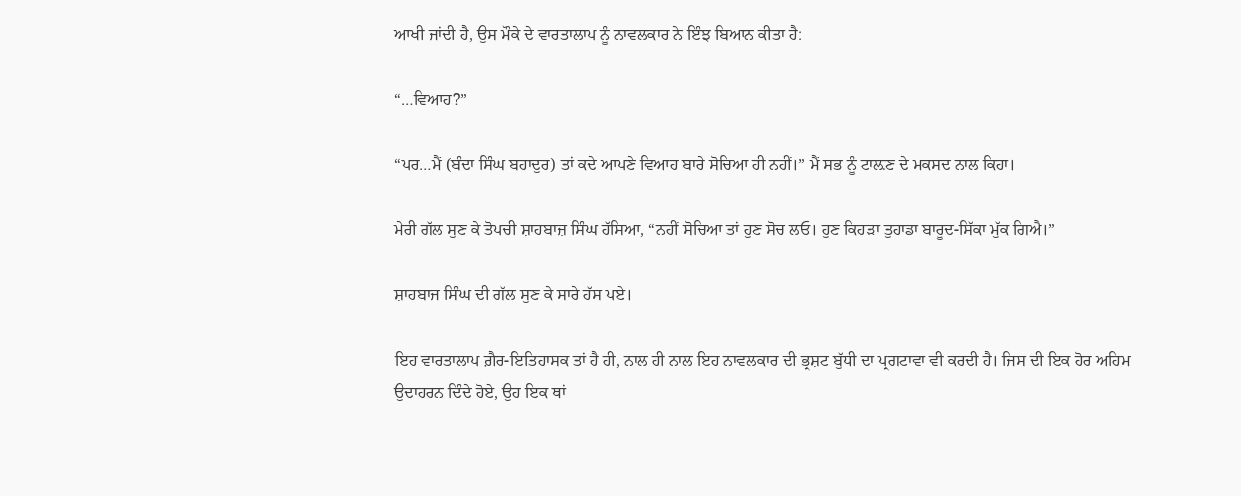ਆਖੀ ਜਾਂਦੀ ਹੈ, ਉਸ ਮੌਕੇ ਦੇ ਵਾਰਤਾਲਾਪ ਨੂੰ ਨਾਵਲਕਾਰ ਨੇ ਇੰਝ ਬਿਆਨ ਕੀਤਾ ਹੈ:

“…ਵਿਆਹ?”

“ਪਰ…ਮੈਂ (ਬੰਦਾ ਸਿੰਘ ਬਹਾਦੁਰ) ਤਾਂ ਕਦੇ ਆਪਣੇ ਵਿਆਹ ਬਾਰੇ ਸੋਚਿਆ ਹੀ ਨਹੀਂ।” ਮੈਂ ਸਭ ਨੂੰ ਟਾਲ਼ਣ ਦੇ ਮਕਸਦ ਨਾਲ ਕਿਹਾ।

ਮੇਰੀ ਗੱਲ ਸੁਣ ਕੇ ਤੋਪਚੀ ਸ਼ਾਹਬਾਜ਼ ਸਿੰਘ ਹੱਸਿਆ, “ਨਹੀਂ ਸੋਚਿਆ ਤਾਂ ਹੁਣ ਸੋਚ ਲਓ। ਹੁਣ ਕਿਹੜਾ ਤੁਹਾਡਾ ਬਾਰੂਦ-ਸਿੱਕਾ ਮੁੱਕ ਗਿਐ।”

ਸ਼ਾਹਬਾਜ ਸਿੰਘ ਦੀ ਗੱਲ ਸੁਣ ਕੇ ਸਾਰੇ ਹੱਸ ਪਏ।

ਇਹ ਵਾਰਤਾਲਾਪ ਗ਼ੈਰ-ਇਤਿਹਾਸਕ ਤਾਂ ਹੈ ਹੀ, ਨਾਲ ਹੀ ਨਾਲ ਇਹ ਨਾਵਲਕਾਰ ਦੀ ਭ੍ਰਸ਼ਟ ਬੁੱਧੀ ਦਾ ਪ੍ਰਗਟਾਵਾ ਵੀ ਕਰਦੀ ਹੈ। ਜਿਸ ਦੀ ਇਕ ਹੋਰ ਅਹਿਮ ਉਦਾਹਰਨ ਦਿੰਦੇ ਹੋਏ, ਉਹ ਇਕ ਥਾਂ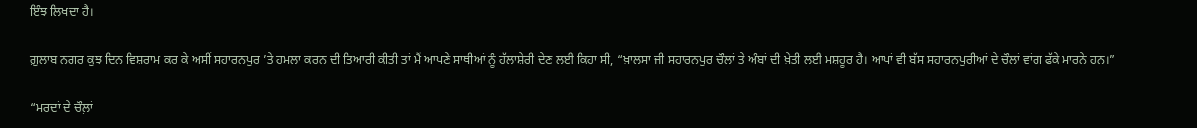ਇੰਝ ਲਿਖਦਾ ਹੈ।

ਗ਼ੁਲਾਬ ਨਗਰ ਕੁਝ ਦਿਨ ਵਿਸ਼ਰਾਮ ਕਰ ਕੇ ਅਸੀਂ ਸਹਾਰਨਪੁਰ ’ਤੇ ਹਮਲਾ ਕਰਨ ਦੀ ਤਿਆਰੀ ਕੀਤੀ ਤਾਂ ਮੈਂ ਆਪਣੇ ਸਾਥੀਆਂ ਨੂੰ ਹੱਲਾਸ਼ੇਰੀ ਦੇਣ ਲਈ ਕਿਹਾ ਸੀ, “ਖ਼ਾਲਸਾ ਜੀ ਸਹਾਰਨਪੁਰ ਚੌਲਾਂ ਤੇ ਅੰਬਾਂ ਦੀ ਖ਼ੇਤੀ ਲਈ ਮਸ਼ਹੂਰ ਹੈ। ਆਪਾਂ ਵੀ ਬੱਸ ਸਹਾਰਨਪੁਰੀਆਂ ਦੇ ਚੌਲਾਂ ਵਾਂਗ ਫੱਕੇ ਮਾਰਨੇ ਹਨ।”

“ਮਰਦਾਂ ਦੇ ਚੌਲ਼ਾਂ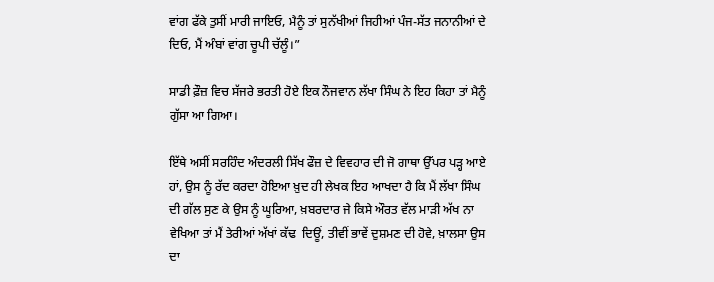ਵਾਂਗ ਫੱਕੇ ਤੁਸੀਂ ਮਾਰੀ ਜਾਇਓ, ਮੈਨੂੰ ਤਾਂ ਸੁਨੱਖੀਆਂ ਜਿਹੀਆਂ ਪੰਜ-ਸੱਤ ਜਨਾਨੀਆਂ ਦੇ ਦਿਓ, ਮੈਂ ਅੰਬਾਂ ਵਾਂਗ ਚੂਪੀ ਚੱਲੂੰ।”

ਸਾਡੀ ਫ਼ੌਜ਼ ਵਿਚ ਸੱਜਰੇ ਭਰਤੀ ਹੋਏ ਇਕ ਨੌਜਵਾਨ ਲੱਖਾ ਸਿੰਘ ਨੇ ਇਹ ਕਿਹਾ ਤਾਂ ਮੈਨੂੰ ਗੁੱਸਾ ਆ ਗਿਆ।

ਇੱਥੇ ਅਸੀਂ ਸਰਹਿੰਦ ਅੰਦਰਲੀ ਸਿੱਖ ਫੌਜ਼ ਦੇ ਵਿਵਹਾਰ ਦੀ ਜੋ ਗਾਥਾ ਉੱਪਰ ਪੜ੍ਹ ਆਏ ਹਾਂ, ਉਸ ਨੂੰ ਰੱਦ ਕਰਦਾ ਹੋਇਆ ਖ਼ੁਦ ਹੀ ਲੇਖਕ ਇਹ ਆਖਦਾ ਹੈ ਕਿ ਮੈਂ ਲੱਖਾ ਸਿੰਘ ਦੀ ਗੱਲ ਸੁਣ ਕੇ ਉਸ ਨੂੰ ਘੂਰਿਆ, ਖ਼ਬਰਦਾਰ ਜੇ ਕਿਸੇ ਔਰਤ ਵੱਲ ਮਾੜੀ ਅੱਖ ਨਾ ਵੇਖਿਆ ਤਾਂ ਮੈਂ ਤੇਰੀਆਂ ਅੱਖਾਂ ਕੱਢ  ਦਿਊਂ, ਤੀਵੀਂ ਭਾਵੇਂ ਦੁਸ਼ਮਣ ਦੀ ਹੋਵੇ, ਖ਼ਾਲਸਾ ਉਸ ਦਾ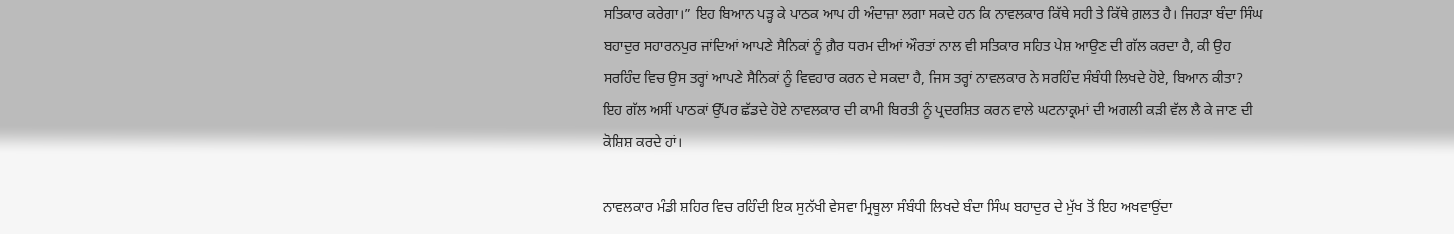ਸਤਿਕਾਰ ਕਰੇਗਾ।” ਇਹ ਬਿਆਨ ਪੜ੍ਹ ਕੇ ਪਾਠਕ ਆਪ ਹੀ ਅੰਦਾਜ਼ਾ ਲਗਾ ਸਕਦੇ ਹਨ ਕਿ ਨਾਵਲਕਾਰ ਕਿੱਥੇ ਸਹੀ ਤੇ ਕਿੱਥੇ ਗ਼ਲਤ ਹੈ। ਜਿਹੜਾ ਬੰਦਾ ਸਿੰਘ ਬਹਾਦੁਰ ਸਹਾਰਨਪੁਰ ਜਾਂਦਿਆਂ ਆਪਣੇ ਸੈਨਿਕਾਂ ਨੂੰ ਗ਼ੈਰ ਧਰਮ ਦੀਆਂ ਔਰਤਾਂ ਨਾਲ ਵੀ ਸਤਿਕਾਰ ਸਹਿਤ ਪੇਸ਼ ਆਉਣ ਦੀ ਗੱਲ ਕਰਦਾ ਹੈ, ਕੀ ਉਹ ਸਰਹਿੰਦ ਵਿਚ ਉਸ ਤਰ੍ਹਾਂ ਆਪਣੇ ਸੈਨਿਕਾਂ ਨੂੰ ਵਿਵਹਾਰ ਕਰਨ ਦੇ ਸਕਦਾ ਹੈ, ਜਿਸ ਤਰ੍ਹਾਂ ਨਾਵਲਕਾਰ ਨੇ ਸਰਹਿੰਦ ਸੰਬੰਧੀ ਲਿਖਦੇ ਹੋਏ, ਬਿਆਨ ਕੀਤਾ? ਇਹ ਗੱਲ ਅਸੀਂ ਪਾਠਕਾਂ ਉੱਪਰ ਛੱਡਦੇ ਹੋਏ ਨਾਵਲਕਾਰ ਦੀ ਕਾਮੀ ਬਿਰਤੀ ਨੂੰ ਪ੍ਰਦਰਸ਼ਿਤ ਕਰਨ ਵਾਲੇ ਘਟਨਾਕ੍ਰਮਾਂ ਦੀ ਅਗਲੀ ਕੜੀ ਵੱਲ ਲੈ ਕੇ ਜਾਣ ਦੀ ਕੋਸ਼ਿਸ਼ ਕਰਦੇ ਹਾਂ।

ਨਾਵਲਕਾਰ ਮੰਡੀ ਸ਼ਹਿਰ ਵਿਚ ਰਹਿੰਦੀ ਇਕ ਸੁਨੱਖੀ ਵੇਸਵਾ ਮ੍ਰਿਥੂਲਾ ਸੰਬੰਧੀ ਲਿਖਦੇ ਬੰਦਾ ਸਿੰਘ ਬਹਾਦੁਰ ਦੇ ਮੁੱਖ ਤੋਂ ਇਹ ਅਖਵਾਉਂਦਾ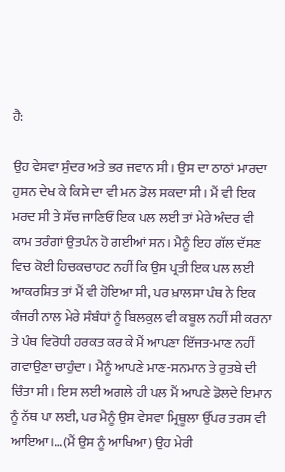ਹੈ:

ਉਹ ਵੇਸਵਾ ਸੁੰਦਰ ਅਤੇ ਭਰ ਜਵਾਨ ਸੀ। ਉਸ ਦਾ ਠਾਠਾਂ ਮਾਰਦਾ ਹੁਸਨ ਦੇਖ ਕੇ ਕਿਸੇ ਦਾ ਵੀ ਮਨ ਡੋਲ ਸਕਦਾ ਸੀ। ਮੈਂ ਵੀ ਇਕ ਮਰਦ ਸੀ ਤੇ ਸੱਚ ਜਾਣਿਓਂ ਇਕ ਪਲ ਲਈ ਤਾਂ ਮੇਰੇ ਅੰਦਰ ਵੀ ਕਾਮ ਤਰੰਗਾਂ ਉਤਪੰਨ ਹੋ ਗਈਆਂ ਸਨ। ਮੈਨੂੰ ਇਹ ਗੱਲ ਦੱਸਣ ਵਿਚ ਕੋਈ ਹਿਚਕਚਾਹਟ ਨਹੀਂ ਕਿ ਉਸ ਪ੍ਰਤੀ ਇਕ ਪਲ ਲਈ ਆਕਰਸ਼ਿਤ ਤਾਂ ਮੈਂ ਵੀ ਹੋਇਆ ਸੀ, ਪਰ ਖ਼ਾਲਸਾ ਪੰਥ ਨੇ ਇਕ ਕੰਜਰੀ ਨਾਲ ਮੇਰੇ ਸੰਬੰਧਾਂ ਨੂੰ ਬਿਲਕੁਲ ਵੀ ਕਬੂਲ ਨਹੀਂ ਸੀ ਕਰਨਾ ਤੇ ਪੰਥ ਵਿਰੋਧੀ ਹਰਕਤ ਕਰ ਕੇ ਮੈਂ ਆਪਣਾ ਇੱਜਤ-ਮਾਣ ਨਹੀਂ ਗਵਾਉਣਾ ਚਾਹੁੰਦਾ। ਮੈਨੂੰ ਆਪਣੇ ਮਾਣ-ਸਨਮਾਨ ਤੇ ਰੁਤਬੇ ਦੀ ਚਿੰਤਾ ਸੀ। ਇਸ ਲਈ ਅਗਲੇ ਹੀ ਪਲ ਮੈਂ ਆਪਣੇ ਡੋਲਦੇ ਇਮਾਨ ਨੂੰ ਨੱਥ ਪਾ ਲਈ, ਪਰ ਮੈਨੂੰ ਉਸ ਵੇਸਵਾ ਮ੍ਰਿਥੂਲਾ ਉੱਪਰ ਤਰਸ ਵੀ ਆਇਆ।…(ਮੈਂ ਉਸ ਨੂੰ ਆਖਿਆ) ਉਹ ਮੇਰੀ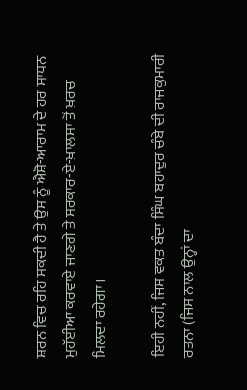ਸ਼ਰਨ ਵਿਚ ਰਹਿ ਸਕਦੀ ਹੈ ਤੇ ਉਸ ਨੂੰ ਐਸ਼ੋ-ਆਰਾਮ ਦੇ ਹਰ ਸਾਧਨ ਮੁਹੱਈਆ ਕਰਵਾਏ ਜਾਣਗੇ ਤੇ ਸਰਕਾਰ-ਏ-ਖ਼ਾਲਸਾ ਤੋਂ ਖ਼ਰਚ ਮਿਲਦਾ ਰਹੇਗਾ।

ਇਹੀ ਨਹੀਂ, ਜਿਸ ਵਕਤ ਬੰਦਾ ਸਿੰਘ ਬਹਾਦੁਰ ਚੰਬੇ ਦੀ ਰਾਜਕੁਮਾਰੀ ਰਤਨਾ (ਜਿਸ ਨਾਲ ਉਨ੍ਹਾਂ ਦਾ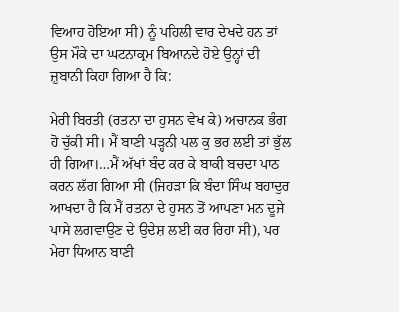ਵਿਆਹ ਹੋਇਆ ਸੀ) ਨੂੰ ਪਹਿਲੀ ਵਾਰ ਦੇਖਦੇ ਹਨ ਤਾਂ ਉਸ ਮੌਕੇ ਦਾ ਘਟਨਾਕ੍ਰਮ ਬਿਆਨਦੇ ਹੋਏ ਉਨ੍ਹਾਂ ਦੀ ਜ਼ੁਬਾਨੀ ਕਿਹਾ ਗਿਆ ਹੈ ਕਿ:

ਮੇਰੀ ਬਿਰਤੀ (ਰਤਨਾ ਦਾ ਹੁਸਨ ਵੇਖ ਕੇ) ਅਚਾਨਕ ਭੰਗ ਹੋ ਚੁੱਕੀ ਸੀ। ਮੈਂ ਬਾਣੀ ਪੜ੍ਹਨੀ ਪਲ ਕੁ ਭਰ ਲਈ ਤਾਂ ਭੁੱਲ ਹੀ ਗਿਆ।…ਮੈਂ ਅੱਖਾਂ ਬੰਦ ਕਰ ਕੇ ਬਾਕੀ ਬਚਦਾ ਪਾਠ ਕਰਨ ਲੱਗ ਗਿਆ ਸੀ (ਜਿਹੜਾ ਕਿ ਬੰਦਾ ਸਿੰਘ ਬਹਾਦੁਰ ਆਖਦਾ ਹੈ ਕਿ ਮੈਂ ਰਤਨਾ ਦੇ ਹੁਸਨ ਤੋਂ ਆਪਣਾ ਮਨ ਦੂਜੇ ਪਾਸੇ ਲਗਵਾਉਣ ਦੇ ਉਦੇਸ਼ ਲਈ ਕਰ ਰਿਹਾ ਸੀ), ਪਰ ਮੇਰਾ ਧਿਆਨ ਬਾਣੀ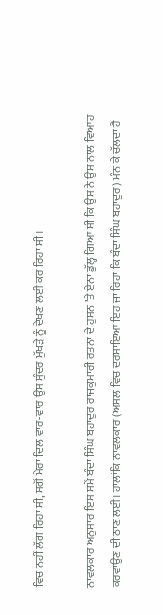ਵਿਚ ਨਹੀਂ ਲੱਗ ਰਿਹਾ ਸੀ, ਸਗੋਂ ਮੇਰਾ ਦਿਲ ਵਾਰ-ਵਾਰ ਉਸ ਸੁੰਦਰ ਮੁੱਖੜੇ ਨੂੰ ਦੇਖਣ ਲਈ ਕਰ ਰਿਹਾ ਸੀ।

ਨਾਵਲਕਾਰ ਅਨੁਸਾਰ ਇਸ ਸਮੇਂ ਬੰਦਾ ਸਿੰਘ ਬਹਾਦੁਰ ਰਾਜਕੁਮਾਰੀ ਰਤਨਾ ਦੇ ਹੁਸਨ ’ਤੇ ਏਨਾ ਡੁੱਲ੍ਹ ਗਿਆ ਸੀ ਕਿ ਉਸ ਨੇ ਉਸ ਨਾਲ ਵਿਆਹ ਕਰਵਾਉਣ ਦੀ ਠਾਣ ਲਈ। ਹਾਲਾਂਕਿ ਨਾਵਲਕਾਰ (ਅਸਲ ਵਿਚ ਦਰਸਾਇਆ ਇਹ ਜਾ ਰਿਹਾ ਕਿ ਬੰਦਾ ਸਿੰਘ ਬਹਾਦੁਰ) ਮੰਨ ਕੇ ਚੱਲਦਾ ਹੈ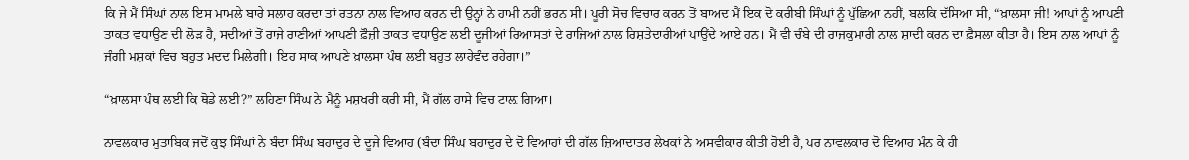ਕਿ ਜੇ ਮੈਂ ਸਿੰਘਾਂ ਨਾਲ ਇਸ ਮਾਮਲੇ ਬਾਰੇ ਸਲਾਹ ਕਰਦਾ ਤਾਂ ਰਤਨਾ ਨਾਲ ਵਿਆਹ ਕਰਨ ਦੀ ਉਨ੍ਹਾਂ ਨੇ ਹਾਮੀ ਨਹੀਂ ਭਰਨ ਸੀ। ਪੂਰੀ ਸੋਚ ਵਿਚਾਰ ਕਰਨ ਤੋਂ ਬਾਅਦ ਮੈਂ ਇਕ ਦੋ ਕਰੀਬੀ ਸਿੰਘਾਂ ਨੂੰ ਪੁੱਛਿਆ ਨਹੀਂ, ਬਲਕਿ ਦੱਸਿਆ ਸੀ, “ਖ਼ਾਲਸਾ ਜੀ! ਆਪਾਂ ਨੂੰ ਆਪਣੀ ਤਾਕਤ ਵਧਾਉਣ ਦੀ ਲੋੜ ਹੈ, ਸਦੀਆਂ ਤੋਂ ਰਾਜੇ ਰਾਣੀਆਂ ਆਪਣੀ ਫ਼ੌਜ਼ੀ ਤਾਕਤ ਵਧਾਉਣ ਲਈ ਦੂਜੀਆਂ ਰਿਆਸਤਾਂ ਦੇ ਰਾਜਿਆਂ ਨਾਲ ਰਿਸ਼ਤੇਦਾਰੀਆਂ ਪਾਉਂਦੇ ਆਏ ਹਨ। ਮੈਂ ਵੀ ਚੰਬੇ ਦੀ ਰਾਜਕੁਮਾਰੀ ਨਾਲ ਸ਼ਾਦੀ ਕਰਨ ਦਾ ਫ਼ੈਸਲਾ ਕੀਤਾ ਹੈ। ਇਸ ਨਾਲ ਆਪਾਂ ਨੂੰ ਜੰਗੀ ਮਸ਼ਕਾਂ ਵਿਚ ਬਹੁਤ ਮਦਦ ਮਿਲੇਗੀ। ਇਹ ਸਾਕ ਆਪਣੇ ਖ਼ਾਲਸਾ ਪੰਥ ਲਈ ਬਹੁਤ ਲਾਹੇਵੰਦ ਰਹੇਗਾ।”

“ਖ਼ਾਲਸਾ ਪੰਥ ਲਈ ਕਿ ਥੋਡੇ ਲਈ?” ਲਹਿਣਾ ਸਿੰਘ ਨੇ ਮੈਨੂੰ ਮਸ਼ਖਰੀ ਕਰੀ ਸੀ, ਮੈਂ ਗੱਲ ਹਾਸੇ ਵਿਚ ਟਾਲ਼ ਗਿਆ।

ਨਾਵਲਕਾਰ ਮੁਤਾਬਿਕ ਜਦੋਂ ਕੁਝ ਸਿੰਘਾਂ ਨੇ ਬੰਦਾ ਸਿੰਘ ਬਹਾਦੁਰ ਦੇ ਦੂਜੇ ਵਿਆਹ (ਬੰਦਾ ਸਿੰਘ ਬਹਾਦੁਰ ਦੇ ਦੋ ਵਿਆਹਾਂ ਦੀ ਗੱਲ ਜ਼ਿਆਦਾਤਰ ਲੇਖਕਾਂ ਨੇ ਅਸਵੀਕਾਰ ਕੀਤੀ ਹੋਈ ਹੈ, ਪਰ ਨਾਵਲਕਾਰ ਦੋ ਵਿਆਹ ਮੰਨ ਕੇ ਹੀ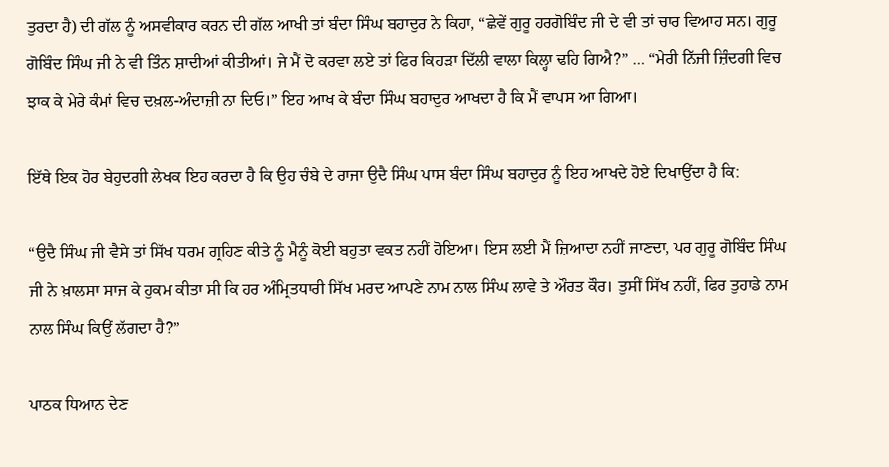ਤੁਰਦਾ ਹੈ) ਦੀ ਗੱਲ ਨੂੰ ਅਸਵੀਕਾਰ ਕਰਨ ਦੀ ਗੱਲ ਆਖੀ ਤਾਂ ਬੰਦਾ ਸਿੰਘ ਬਹਾਦੁਰ ਨੇ ਕਿਹਾ, “ਛੇਵੇਂ ਗੁਰੂ ਹਰਗੋਬਿੰਦ ਜੀ ਦੇ ਵੀ ਤਾਂ ਚਾਰ ਵਿਆਹ ਸਨ। ਗੁਰੂ ਗੋਬਿੰਦ ਸਿੰਘ ਜੀ ਨੇ ਵੀ ਤਿੰਨ ਸ਼ਾਦੀਆਂ ਕੀਤੀਆਂ। ਜੇ ਮੈਂ ਦੋ ਕਰਵਾ ਲਏ ਤਾਂ ਫਿਰ ਕਿਹੜਾ ਦਿੱਲੀ ਵਾਲਾ ਕਿਲ੍ਹਾ ਢਹਿ ਗਿਐ?” … “ਮੇਰੀ ਨਿੱਜੀ ਜ਼ਿੰਦਗੀ ਵਿਚ ਝਾਕ ਕੇ ਮੇਰੇ ਕੰਮਾਂ ਵਿਚ ਦਖ਼ਲ-ਅੰਦਾਜ਼ੀ ਨਾ ਦਿਓ।” ਇਹ ਆਖ ਕੇ ਬੰਦਾ ਸਿੰਘ ਬਹਾਦੁਰ ਆਖਦਾ ਹੈ ਕਿ ਮੈਂ ਵਾਪਸ ਆ ਗਿਆ।

ਇੱਥੇ ਇਕ ਹੋਰ ਬੇਹੁਦਗੀ ਲੇਖਕ ਇਹ ਕਰਦਾ ਹੈ ਕਿ ਉਹ ਚੰਬੇ ਦੇ ਰਾਜਾ ਉਦੈ ਸਿੰਘ ਪਾਸ ਬੰਦਾ ਸਿੰਘ ਬਹਾਦੁਰ ਨੂੰ ਇਹ ਆਖਦੇ ਹੋਏ ਦਿਖਾਉਂਦਾ ਹੈ ਕਿ:

“ਉਦੈ ਸਿੰਘ ਜੀ ਵੈਸੇ ਤਾਂ ਸਿੱਖ ਧਰਮ ਗ੍ਰਹਿਣ ਕੀਤੇ ਨੂੰ ਮੈਨੂੰ ਕੋਈ ਬਹੁਤਾ ਵਕਤ ਨਹੀਂ ਹੋਇਆ। ਇਸ ਲਈ ਮੈਂ ਜ਼ਿਆਦਾ ਨਹੀਂ ਜਾਣਦਾ, ਪਰ ਗੁਰੂ ਗੋਬਿੰਦ ਸਿੰਘ ਜੀ ਨੇ ਖ਼ਾਲਸਾ ਸਾਜ ਕੇ ਹੁਕਮ ਕੀਤਾ ਸੀ ਕਿ ਹਰ ਅੰਮ੍ਰਿਤਧਾਰੀ ਸਿੱਖ ਮਰਦ ਆਪਣੇ ਨਾਮ ਨਾਲ ਸਿੰਘ ਲਾਵੇ ਤੇ ਔਰਤ ਕੌਰ। ਤੁਸੀਂ ਸਿੱਖ ਨਹੀਂ, ਫਿਰ ਤੁਹਾਡੇ ਨਾਮ ਨਾਲ ਸਿੰਘ ਕਿਉਂ ਲੱਗਦਾ ਹੈ?”

ਪਾਠਕ ਧਿਆਨ ਦੇਣ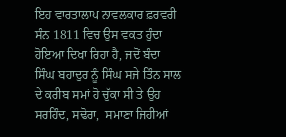ਇਹ ਵਾਰਤਾਲਾਪ ਨਾਵਲਕਾਰ ਫ਼ਰਵਰੀ ਸੰਨ 1811 ਵਿਚ ਉਸ ਵਕਤ ਹੁੰਦਾ ਹੋਇਆ ਦਿਖਾ ਰਿਹਾ ਹੈ, ਜਦੋਂ ਬੰਦਾ ਸਿੰਘ ਬਹਾਦੁਰ ਨੂੰ ਸਿੰਘ ਸਜੇ ਤਿੰਨ ਸਾਲ ਦੇ ਕਰੀਬ ਸਮਾਂ ਹੋ ਚੁੱਕਾ ਸੀ ਤੇ ਉਹ ਸਰਹਿੰਦ, ਸਢੋਰਾ,  ਸਮਾਣਾ ਜਿਹੀਆਂ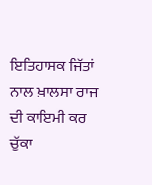ਇਤਿਹਾਸਕ ਜਿੱਤਾਂ ਨਾਲ ਖ਼ਾਲਸਾ ਰਾਜ ਦੀ ਕਾਇਮੀ ਕਰ ਚੁੱਕਾ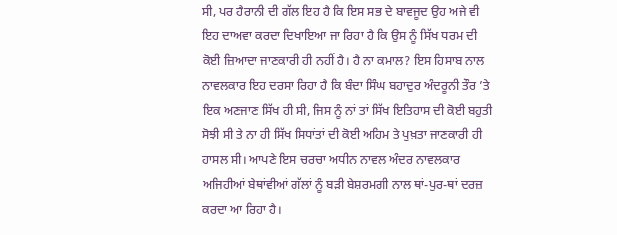ਸੀ, ਪਰ ਹੈਰਾਨੀ ਦੀ ਗੱਲ ਇਹ ਹੈ ਕਿ ਇਸ ਸਭ ਦੇ ਬਾਵਜੂਦ ਉਹ ਅਜੇ ਵੀ ਇਹ ਦਾਅਵਾ ਕਰਦਾ ਦਿਖਾਇਆ ਜਾ ਰਿਹਾ ਹੈ ਕਿ ਉਸ ਨੂੰ ਸਿੱਖ ਧਰਮ ਦੀ ਕੋਈ ਜ਼ਿਆਦਾ ਜਾਣਕਾਰੀ ਹੀ ਨਹੀਂ ਹੈ। ਹੈ ਨਾ ਕਮਾਲ? ਇਸ ਹਿਸਾਬ ਨਾਲ ਨਾਵਲਕਾਰ ਇਹ ਦਰਸਾ ਰਿਹਾ ਹੈ ਕਿ ਬੰਦਾ ਸਿੰਘ ਬਹਾਦੁਰ ਅੰਦਰੂਨੀ ਤੌਰ ’ਤੇ ਇਕ ਅਣਜਾਣ ਸਿੱਖ ਹੀ ਸੀ, ਜਿਸ ਨੂੰ ਨਾਂ ਤਾਂ ਸਿੱਖ ਇਤਿਹਾਸ ਦੀ ਕੋਈ ਬਹੁਤੀ ਸੋਝੀ ਸੀ ਤੇ ਨਾ ਹੀ ਸਿੱਖ ਸਿਧਾਂਤਾਂ ਦੀ ਕੋਈ ਅਹਿਮ ਤੇ ਪੁਖ਼ਤਾ ਜਾਣਕਾਰੀ ਹੀ ਹਾਸਲ ਸੀ। ਆਪਣੇ ਇਸ ਚਰਚਾ ਅਧੀਨ ਨਾਵਲ ਅੰਦਰ ਨਾਵਲਕਾਰ ਅਜਿਹੀਆਂ ਬੇਥਾਂਵੀਆਂ ਗੱਲਾਂ ਨੂੰ ਬੜੀ ਬੇਸ਼ਰਮਗੀ ਨਾਲ ਥਾਂ-ਪੁਰ-ਥਾਂ ਦਰਜ਼ ਕਰਦਾ ਆ ਰਿਹਾ ਹੈ।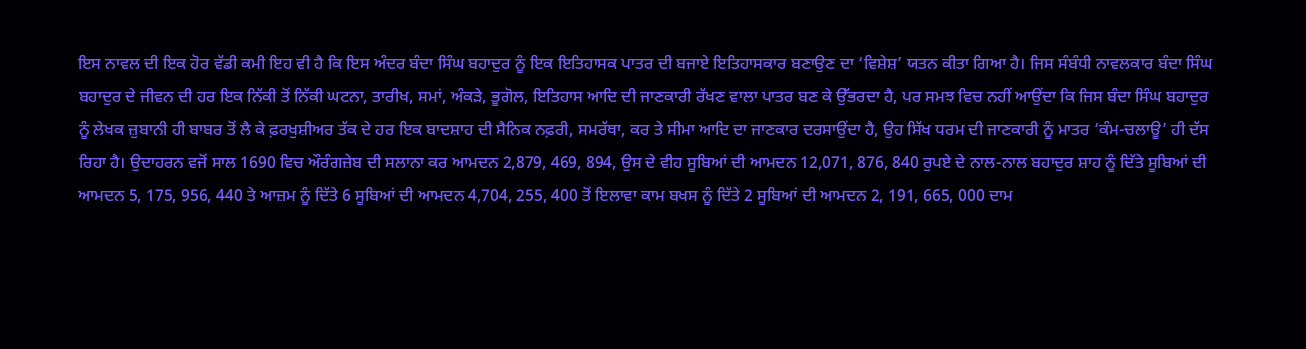ਇਸ ਨਾਵਲ ਦੀ ਇਕ ਹੋਰ ਵੱਡੀ ਕਮੀ ਇਹ ਵੀ ਹੈ ਕਿ ਇਸ ਅੰਦਰ ਬੰਦਾ ਸਿੰਘ ਬਹਾਦੁਰ ਨੂੰ ਇਕ ਇਤਿਹਾਸਕ ਪਾਤਰ ਦੀ ਬਜਾਏ ਇਤਿਹਾਸਕਾਰ ਬਣਾਉਣ ਦਾ ‘ਵਿਸ਼ੇਸ਼’ ਯਤਨ ਕੀਤਾ ਗਿਆ ਹੈ। ਜਿਸ ਸੰਬੰਧੀ ਨਾਵਲਕਾਰ ਬੰਦਾ ਸਿੰਘ ਬਹਾਦੁਰ ਦੇ ਜੀਵਨ ਦੀ ਹਰ ਇਕ ਨਿੱਕੀ ਤੋਂ ਨਿੱਕੀ ਘਟਨਾ, ਤਾਰੀਖ, ਸਮਾਂ, ਅੰਕੜੇ, ਭੂਗੋਲ, ਇਤਿਹਾਸ ਆਦਿ ਦੀ ਜਾਣਕਾਰੀ ਰੱਖਣ ਵਾਲਾ ਪਾਤਰ ਬਣ ਕੇ ਉੱਭਰਦਾ ਹੈ, ਪਰ ਸਮਝ ਵਿਚ ਨਹੀਂ ਆਉਂਦਾ ਕਿ ਜਿਸ ਬੰਦਾ ਸਿੰਘ ਬਹਾਦੁਰ ਨੂੰ ਲੇਖਕ ਜ਼ੁਬਾਨੀ ਹੀ ਬਾਬਰ ਤੋਂ ਲੈ ਕੇ ਫ਼ਰਖੁਸ਼ੀਅਰ ਤੱਕ ਦੇ ਹਰ ਇਕ ਬਾਦਸ਼ਾਹ ਦੀ ਸੈਨਿਕ ਨਫ਼ਰੀ, ਸਮਰੱਥਾ, ਕਰ ਤੇ ਸੀਮਾ ਆਦਿ ਦਾ ਜਾਣਕਾਰ ਦਰਸਾਉਂਦਾ ਹੈ, ਉਹ ਸਿੱਖ ਧਰਮ ਦੀ ਜਾਣਕਾਰੀ ਨੂੰ ਮਾਤਰ ‘ਕੰਮ-ਚਲਾਊ’ ਹੀ ਦੱਸ ਰਿਹਾ ਹੈ। ਉਦਾਹਰਨ ਵਜੋਂ ਸਾਲ 1690 ਵਿਚ ਔਰੰਗਜ਼ੇਬ ਦੀ ਸਲਾਨਾ ਕਰ ਆਮਦਨ 2,879, 469, 894, ਉਸ ਦੇ ਵੀਹ ਸੂਬਿਆਂ ਦੀ ਆਮਦਨ 12,071, 876, 840 ਰੁਪਏ ਦੇ ਨਾਲ-ਨਾਲ ਬਹਾਦੁਰ ਸ਼ਾਹ ਨੂੰ ਦਿੱਤੇ ਸੂਬਿਆਂ ਦੀ ਆਮਦਨ 5, 175, 956, 440 ਤੇ ਆਜ਼ਮ ਨੂੰ ਦਿੱਤੇ 6 ਸੂਬਿਆਂ ਦੀ ਆਮਦਨ 4,704, 255, 400 ਤੋਂ ਇਲਾਵਾ ਕਾਮ ਬਖਸ ਨੂੰ ਦਿੱਤੇ 2 ਸੂਬਿਆਂ ਦੀ ਆਮਦਨ 2, 191, 665, 000 ਦਾਮ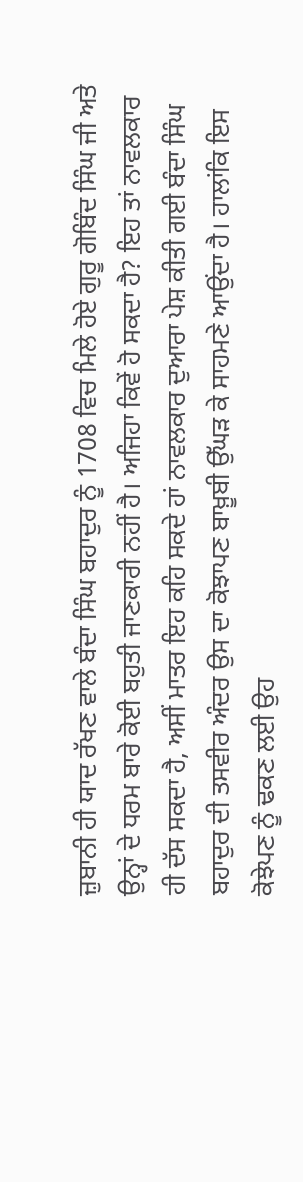ਜ਼ੁਬਾਨੀ ਹੀ ਯਾਦ ਰੱਖਣ ਵਾਲੇ ਬੰਦਾ ਸਿੰਘ ਬਹਾਦੁਰ ਨੂੰ 1708 ਵਿਚ ਮਿਲੇ ਹੋਏ ਗੁਰੂ ਗੋਬਿੰਦ ਸਿੰਘ ਜੀ ਅਤੇ ਉਨ੍ਹਾਂ ਦੇ ਧਰਮ ਬਾਰੇ ਕੋਈ ਬਹੁਤੀ ਜਾਣਕਾਰੀ ਨਹੀਂ ਹੈ। ਅਜਿਹਾ ਕਿਵੇਂ ਹੋ ਸਕਦਾ ਹੈ? ਇਹ ਤਾਂ ਨਾਵਲਕਾਰ ਹੀ ਦੱਸ ਸਕਦਾ ਹੈ, ਅਸੀਂ ਮਾਤਰ ਇਹ ਕਹਿ ਸਕਦੇ ਹਾਂ ਨਾਵਲਕਾਰ ਦੁਆਰਾ ਪੇਸ਼ ਕੀਤੀ ਗਈ ਬੰਦਾ ਸਿੰਘ ਬਹਾਦੁਰ ਦੀ ਤਸਵੀਰ ਅੰਦਰ ਉਸ ਦਾ ਕੋਝਾਪਣ ਬਾਖ਼ੂਬੀ ਉੱਘੜ ਕੇ ਸਾਹਮਣੇ ਆਉਂਦਾ ਹੈ। ਹਾਲਾਂਕਿ ਇਸ ਕੋਝੇਪਣ ਨੂੰ ਢਕਣ ਲਈ ਉਹ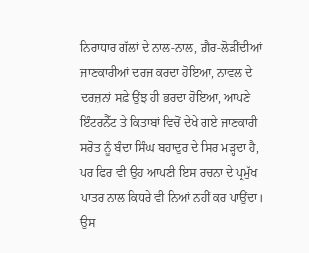ਨਿਰਾਧਾਰ ਗੱਲਾਂ ਦੇ ਨਾਲ-ਨਾਲ, ਗ਼ੈਰ-ਲੋੜੀਂਦੀਆਂ ਜਾਣਕਾਰੀਆਂ ਦਰਜ ਕਰਦਾ ਹੋਇਆ, ਨਾਵਲ ਦੇ ਦਰਜ਼ਨਾਂ ਸਫ਼ੇ ਉਂਝ ਹੀ ਭਰਦਾ ਹੋਇਆ, ਆਪਣੇ ਇੰਟਰਨੈੱਟ ਤੇ ਕਿਤਾਬਾਂ ਵਿਚੋਂ ਦੇਖੇ ਗਏ ਜਾਣਕਾਰੀ ਸਰੋਤ ਨੂੰ ਬੰਦਾ ਸਿੰਘ ਬਹਾਦੁਰ ਦੇ ਸਿਰ ਮੜ੍ਹਦਾ ਹੈ, ਪਰ ਫਿਰ ਵੀ ਉਹ ਆਪਣੀ ਇਸ ਰਚਨਾ ਦੇ ਪ੍ਰਮੁੱਖ ਪਾਤਰ ਨਾਲ ਕਿਧਰੇ ਵੀ ਨਿਆਂ ਨਹੀਂ ਕਰ ਪਾਉਂਦਾ। ਉਸ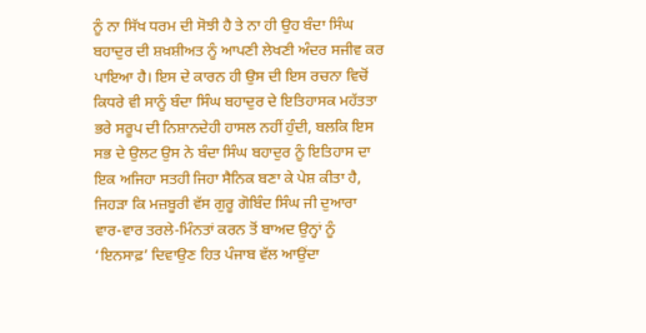ਨੂੰ ਨਾ ਸਿੱਖ ਧਰਮ ਦੀ ਸੋਝੀ ਹੈ ਤੇ ਨਾ ਹੀ ਉਹ ਬੰਦਾ ਸਿੰਘ ਬਹਾਦੁਰ ਦੀ ਸ਼ਖ਼ਸ਼ੀਅਤ ਨੂੰ ਆਪਣੀ ਲੇਖਣੀ ਅੰਦਰ ਸਜੀਵ ਕਰ ਪਾਇਆ ਹੈ। ਇਸ ਦੇ ਕਾਰਨ ਹੀ ਉਸ ਦੀ ਇਸ ਰਚਨਾ ਵਿਚੋਂ ਕਿਧਰੇ ਵੀ ਸਾਨੂੰ ਬੰਦਾ ਸਿੰਘ ਬਹਾਦੁਰ ਦੇ ਇਤਿਹਾਸਕ ਮਹੱਤਤਾ ਭਰੇ ਸਰੂਪ ਦੀ ਨਿਸ਼ਾਨਦੇਹੀ ਹਾਸਲ ਨਹੀਂ ਹੁੰਦੀ, ਬਲਕਿ ਇਸ ਸਭ ਦੇ ਉਲਟ ਉਸ ਨੇ ਬੰਦਾ ਸਿੰਘ ਬਹਾਦੁਰ ਨੂੰ ਇਤਿਹਾਸ ਦਾ ਇਕ ਅਜਿਹਾ ਸਤਹੀ ਜਿਹਾ ਸੈਨਿਕ ਬਣਾ ਕੇ ਪੇਸ਼ ਕੀਤਾ ਹੈ, ਜਿਹੜਾ ਕਿ ਮਜ਼ਬੂਰੀ ਵੱਸ ਗੁਰੂ ਗੋਬਿੰਦ ਸਿੰਘ ਜੀ ਦੁਆਰਾ ਵਾਰ-ਵਾਰ ਤਰਲੇ-ਮਿੰਨਤਾਂ ਕਰਨ ਤੋਂ ਬਾਅਦ ਉਨ੍ਹਾਂ ਨੂੰ ‘ਇਨਸਾਫ਼’ ਦਿਵਾਉਣ ਹਿਤ ਪੰਜਾਬ ਵੱਲ ਆਉਂਦਾ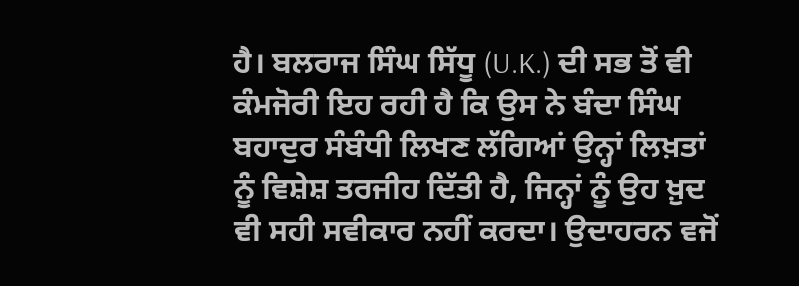ਹੈ। ਬਲਰਾਜ ਸਿੰਘ ਸਿੱਧੂ (U.K.) ਦੀ ਸਭ ਤੋਂ ਵੀ ਕੰਮਜੋਰੀ ਇਹ ਰਹੀ ਹੈ ਕਿ ਉਸ ਨੇ ਬੰਦਾ ਸਿੰਘ ਬਹਾਦੁਰ ਸੰਬੰਧੀ ਲਿਖਣ ਲੱਗਿਆਂ ਉਨ੍ਹਾਂ ਲਿਖ਼ਤਾਂ ਨੂੰ ਵਿਸ਼ੇਸ਼ ਤਰਜੀਹ ਦਿੱਤੀ ਹੈ, ਜਿਨ੍ਹਾਂ ਨੂੰ ਉਹ ਖ਼ੁਦ ਵੀ ਸਹੀ ਸਵੀਕਾਰ ਨਹੀਂ ਕਰਦਾ। ਉਦਾਹਰਨ ਵਜੋਂ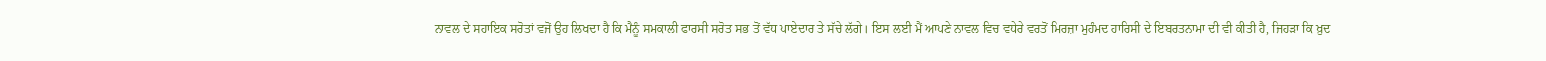ਨਾਵਲ ਦੇ ਸਹਾਇਕ ਸਰੋਤਾਂ ਵਜੋਂ ਉਹ ਲਿਖਦਾ ਹੈ ਕਿ ਮੈਨੂੰ ਸਮਕਾਲੀ ਫਾਰਸੀ ਸਰੋਤ ਸਭ ਤੋਂ ਵੱਧ ਪਾਏਦਾਰ ਤੇ ਸੱਚੇ ਲੱਗੇ। ਇਸ ਲਈ ਮੈਂ ਆਪਣੇ ਨਾਵਲ ਵਿਚ ਵਧੇਰੇ ਵਰਤੋਂ ਮਿਰਜ਼ਾ ਮੁਹੰਮਦ ਹਾਰਿਸੀ ਦੇ ਇਬਰਤਨਾਮਾ ਦੀ ਵੀ ਕੀਤੀ ਹੈ, ਜਿਹੜਾ ਕਿ ਖ਼ੁਦ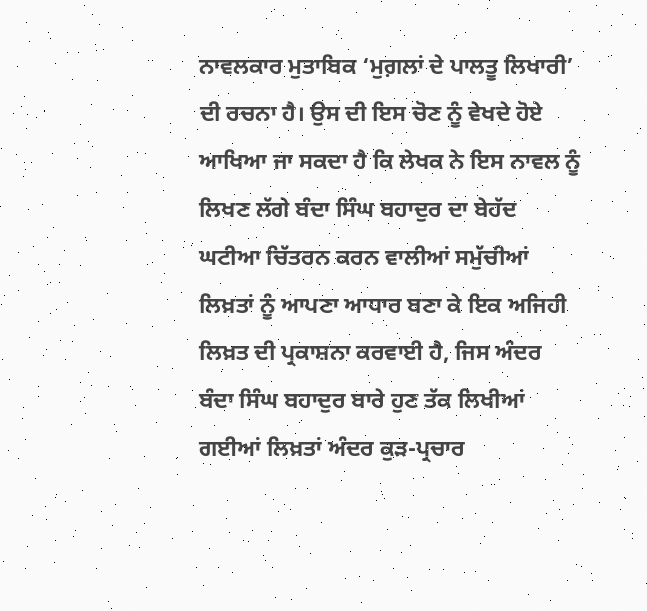ਨਾਵਲਕਾਰ ਮੁਤਾਬਿਕ ‘ਮੁਗ਼ਲਾਂ ਦੇ ਪਾਲਤੂ ਲਿਖਾਰੀ’ ਦੀ ਰਚਨਾ ਹੈ। ਉਸ ਦੀ ਇਸ ਚੋਣ ਨੂੰ ਵੇਖਦੇ ਹੋਏ ਆਖਿਆ ਜਾ ਸਕਦਾ ਹੈ ਕਿ ਲੇਖਕ ਨੇ ਇਸ ਨਾਵਲ ਨੂੰ ਲਿਖਣ ਲੱਗੇ ਬੰਦਾ ਸਿੰਘ ਬਹਾਦੁਰ ਦਾ ਬੇਹੱਦ ਘਟੀਆ ਚਿੱਤਰਨ ਕਰਨ ਵਾਲੀਆਂ ਸਮੁੱਚੀਆਂ ਲਿਖ਼ਤਾਂ ਨੂੰ ਆਪਣਾ ਆਧਾਰ ਬਣਾ ਕੇ ਇਕ ਅਜਿਹੀ ਲਿਖ਼ਤ ਦੀ ਪ੍ਰਕਾਸ਼ਨਾ ਕਰਵਾਈ ਹੈ, ਜਿਸ ਅੰਦਰ ਬੰਦਾ ਸਿੰਘ ਬਹਾਦੁਰ ਬਾਰੇ ਹੁਣ ਤੱਕ ਲਿਖੀਆਂ ਗਈਆਂ ਲਿਖ਼ਤਾਂ ਅੰਦਰ ਕੁੜ-ਪ੍ਰਚਾਰ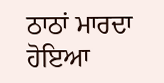ਠਾਠਾਂ ਮਾਰਦਾ ਹੋਇਆ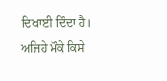ਦਿਖਾਈ ਦਿੰਦਾ ਹੈ। ਅਜਿਹੇ ਮੌਕੇ ਕਿਸੇ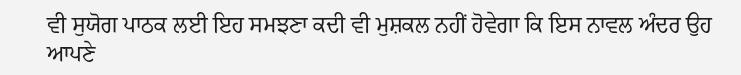ਵੀ ਸੁਯੋਗ ਪਾਠਕ ਲਈ ਇਹ ਸਮਝਣਾ ਕਦੀ ਵੀ ਮੁਸ਼ਕਲ ਨਹੀਂ ਹੋਵੇਗਾ ਕਿ ਇਸ ਨਾਵਲ ਅੰਦਰ ਉਹ ਆਪਣੇ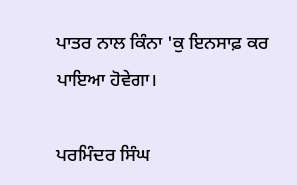ਪਾਤਰ ਨਾਲ ਕਿੰਨਾ 'ਕੁ ਇਨਸਾਫ਼ ਕਰ ਪਾਇਆ ਹੋਵੇਗਾ।

ਪਰਮਿੰਦਰ ਸਿੰਘ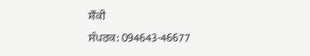ਸ਼ੌਂਕੀ
ਸੰਪਰਕ: 094643-46677